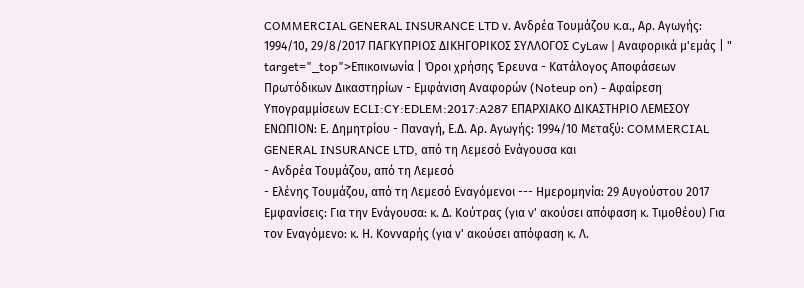COMMERCIAL GENERAL INSURANCE LTD ν. Ανδρέα Τουμάζου κ.α., Αρ. Αγωγής: 1994/10, 29/8/2017 ΠΑΓΚΥΠΡΙΟΣ ΔΙΚΗΓΟΡΙΚΟΣ ΣΥΛΛΟΓΟΣ CyLaw | Αναφορικά μ'εμάς | " target="_top">Επικοινωνία | Όροι χρήσης Έρευνα - Κατάλογος Αποφάσεων Πρωτόδικων Δικαστηρίων - Εμφάνιση Αναφορών (Noteup on) - Αφαίρεση Υπογραμμίσεων ECLI:CY:EDLEM:2017:A287 ΕΠΑΡΧΙΑΚΟ ΔΙΚΑΣΤΗΡΙΟ ΛΕΜΕΣΟΥ ΕΝΩΠΙΟΝ: Ε. Δημητρίου - Παναγή, Ε.Δ. Αρ. Αγωγής: 1994/10 Μεταξύ: COMMERCIAL GENERAL INSURANCE LTD, από τη Λεμεσό Ενάγουσα και
- Ανδρέα Τουμάζου, από τη Λεμεσό
- Ελένης Τουμάζου, από τη Λεμεσό Εναγόμενοι --- Ημερομηνία: 29 Αυγούστου 2017 Εμφανίσεις: Για την Ενάγουσα: κ. Δ. Κούτρας (για ν' ακούσει απόφαση κ. Τιμοθέου) Για τον Εναγόμενο: κ. Η. Κονναρής (για ν' ακούσει απόφαση κ. Λ.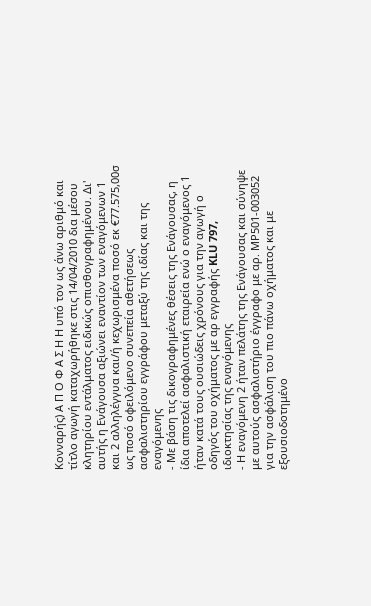Κονναρής) Α Π Ο Φ Α Σ Η Η υπό τον ως άνω αριθμό και τίτλο αγωγή καταχωρήθηκε στις 14/04/2010 δια μέσου κλητηρίου εντάλματος ειδικώς οπισθογραφημένου. Δι' αυτής η Ενάγουσα αξιώνει εναντίον των εναγόμενων 1 και 2 αλληλέγγυα και/ή κεχωρισμένα ποσό εκ €77.575,00σ ως ποσό οφειλόμενο συνεπεία αθετήσεως ασφαλιστηρίου εγγράφου μεταξύ της ιδίας και της εναγόμενης
- Με βάση τις δικογραφημένες θέσεις της Ενάγουσας, η ίδια αποτελεί ασφαλιστική εταιρεία ενώ ο εναγόμενος 1 ήταν κατά τους ουσιώδεις χρόνους για την αγωγή ο οδηγός του οχήματος με αρ εγγραφής KLU 797, ιδιοκτησίας της εναγόμενης
- Η εναγόμενη 2 ήταν πελάτης της Ενάγουσας και σύνηψε με αυτούς ασφαλιστήριο έγγραφο με αρ. ΜΡ501-003052 για την ασφάλιση του πιο πάνω οχήματος και με εξουσιοδοτημένο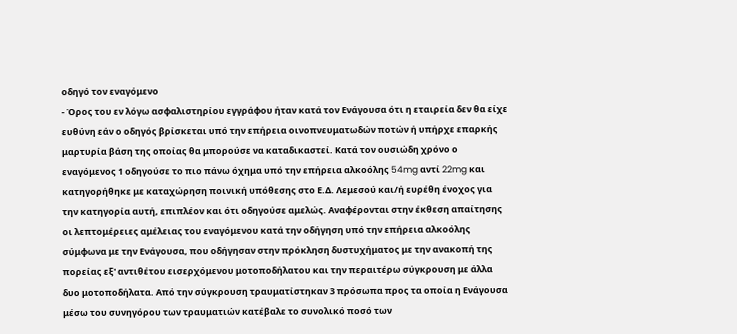οδηγό τον εναγόμενο
- Όρος του εν λόγω ασφαλιστηρίου εγγράφου ήταν κατά τον Ενάγουσα ότι η εταιρεία δεν θα είχε ευθύνη εάν ο οδηγός βρίσκεται υπό την επήρεια οινοπνευματωδών ποτών ή υπήρχε επαρκής μαρτυρία βάση της οποίας θα μπορούσε να καταδικαστεί. Κατά τον ουσιώδη χρόνο ο εναγόμενος 1 οδηγούσε το πιο πάνω όχημα υπό την επήρεια αλκοόλης 54mg αντί 22mg και κατηγορήθηκε με καταχώρηση ποινική υπόθεσης στο Ε.Δ. Λεμεσού και/ή ευρέθη ένοχος για την κατηγορία αυτή, επιπλέον και ότι οδηγούσε αμελώς. Αναφέρονται στην έκθεση απαίτησης οι λεπτομέρειες αμέλειας του εναγόμενου κατά την οδήγηση υπό την επήρεια αλκοόλης σύμφωνα με την Ενάγουσα, που οδήγησαν στην πρόκληση δυστυχήματος με την ανακοπή της πορείας εξ' αντιθέτου εισερχόμενου μοτοποδήλατου και την περαιτέρω σύγκρουση με άλλα δυο μοτοποδήλατα. Από την σύγκρουση τραυματίστηκαν 3 πρόσωπα προς τα οποία η Ενάγουσα μέσω του συνηγόρου των τραυματιών κατέβαλε το συνολικό ποσό των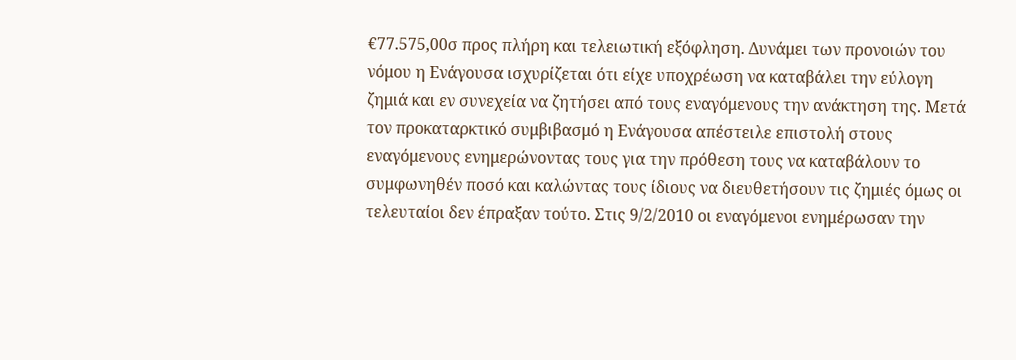€77.575,00σ προς πλήρη και τελειωτική εξόφληση. Δυνάμει των προνοιών του νόμου η Ενάγουσα ισχυρίζεται ότι είχε υποχρέωση να καταβάλει την εύλογη ζημιά και εν συνεχεία να ζητήσει από τους εναγόμενους την ανάκτηση της. Μετά τον προκαταρκτικό συμβιβασμό η Ενάγουσα απέστειλε επιστολή στους εναγόμενους ενημερώνοντας τους για την πρόθεση τους να καταβάλουν το συμφωνηθέν ποσό και καλώντας τους ίδιους να διευθετήσουν τις ζημιές όμως οι τελευταίοι δεν έπραξαν τούτο. Στις 9/2/2010 οι εναγόμενοι ενημέρωσαν την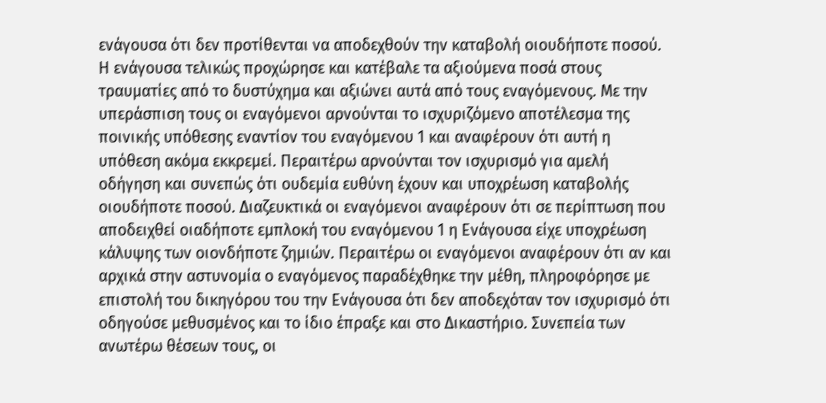ενάγουσα ότι δεν προτίθενται να αποδεχθούν την καταβολή οιουδήποτε ποσού. Η ενάγουσα τελικώς προχώρησε και κατέβαλε τα αξιούμενα ποσά στους τραυματίες από το δυστύχημα και αξιώνει αυτά από τους εναγόμενους. Με την υπεράσπιση τους οι εναγόμενοι αρνούνται το ισχυριζόμενο αποτέλεσμα της ποινικής υπόθεσης εναντίον του εναγόμενου 1 και αναφέρουν ότι αυτή η υπόθεση ακόμα εκκρεμεί. Περαιτέρω αρνούνται τον ισχυρισμό για αμελή οδήγηση και συνεπώς ότι ουδεμία ευθύνη έχουν και υποχρέωση καταβολής οιουδήποτε ποσού. Διαζευκτικά οι εναγόμενοι αναφέρουν ότι σε περίπτωση που αποδειχθεί οιαδήποτε εμπλοκή του εναγόμενου 1 η Ενάγουσα είχε υποχρέωση κάλυψης των οιονδήποτε ζημιών. Περαιτέρω οι εναγόμενοι αναφέρουν ότι αν και αρχικά στην αστυνομία ο εναγόμενος παραδέχθηκε την μέθη, πληροφόρησε με επιστολή του δικηγόρου του την Ενάγουσα ότι δεν αποδεχόταν τον ισχυρισμό ότι οδηγούσε μεθυσμένος και το ίδιο έπραξε και στο Δικαστήριο. Συνεπεία των ανωτέρω θέσεων τους, οι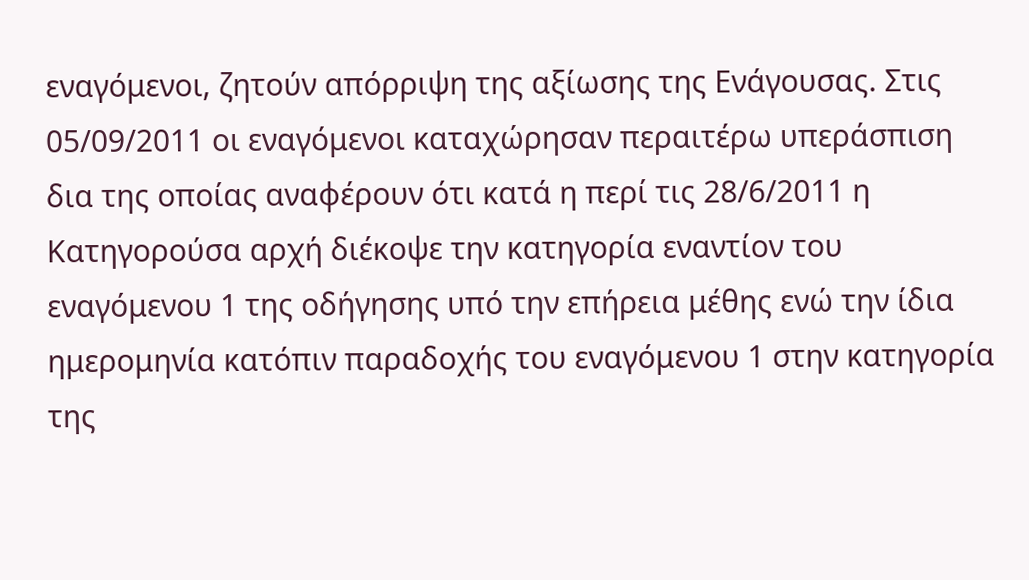εναγόμενοι, ζητούν απόρριψη της αξίωσης της Ενάγουσας. Στις 05/09/2011 οι εναγόμενοι καταχώρησαν περαιτέρω υπεράσπιση δια της οποίας αναφέρουν ότι κατά η περί τις 28/6/2011 η Κατηγορούσα αρχή διέκοψε την κατηγορία εναντίον του εναγόμενου 1 της οδήγησης υπό την επήρεια μέθης ενώ την ίδια ημερομηνία κατόπιν παραδοχής του εναγόμενου 1 στην κατηγορία της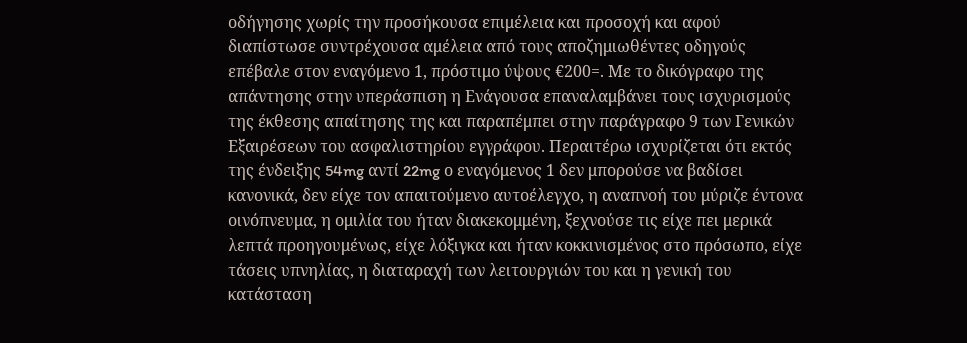οδήγησης χωρίς την προσήκουσα επιμέλεια και προσοχή και αφού διαπίστωσε συντρέχουσα αμέλεια από τους αποζημιωθέντες οδηγούς επέβαλε στον εναγόμενο 1, πρόστιμο ύψους €200=. Με το δικόγραφο της απάντησης στην υπεράσπιση η Ενάγουσα επαναλαμβάνει τους ισχυρισμούς της έκθεσης απαίτησης της και παραπέμπει στην παράγραφο 9 των Γενικών Εξαιρέσεων του ασφαλιστηρίου εγγράφου. Περαιτέρω ισχυρίζεται ότι εκτός της ένδειξης 54mg αντί 22mg ο εναγόμενος 1 δεν μπορούσε να βαδίσει κανονικά, δεν είχε τον απαιτούμενο αυτοέλεγχο, η αναπνοή του μύριζε έντονα οινόπνευμα, η ομιλία του ήταν διακεκομμένη, ξεχνούσε τις είχε πει μερικά λεπτά προηγουμένως, είχε λόξιγκα και ήταν κοκκινισμένος στο πρόσωπο, είχε τάσεις υπνηλίας, η διαταραχή των λειτουργιών του και η γενική του κατάσταση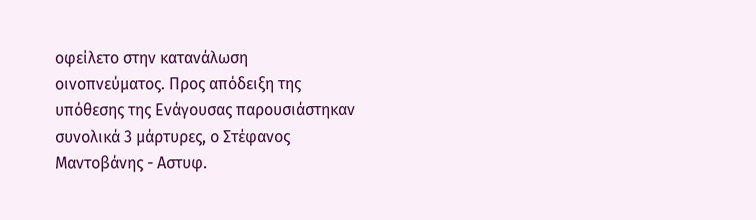οφείλετο στην κατανάλωση οινοπνεύματος. Προς απόδειξη της υπόθεσης της Ενάγουσας παρουσιάστηκαν συνολικά 3 μάρτυρες, ο Στέφανος Μαντοβάνης - Αστυφ.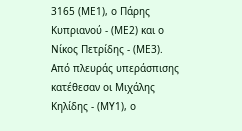3165 (ΜΕ1), ο Πάρης Κυπριανού - (ΜΕ2) και ο Νίκος Πετρίδης - (ΜΕ3). Από πλευράς υπεράσπισης κατέθεσαν οι Μιχάλης Κηλίδης - (ΜΥ1), ο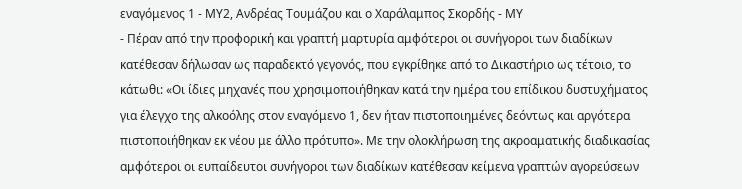εναγόμενος 1 - ΜΥ2, Ανδρέας Τουμάζου και ο Χαράλαμπος Σκορδής - ΜΥ
- Πέραν από την προφορική και γραπτή μαρτυρία αμφότεροι οι συνήγοροι των διαδίκων κατέθεσαν δήλωσαν ως παραδεκτό γεγονός, που εγκρίθηκε από το Δικαστήριο ως τέτοιο, το κάτωθι: «Οι ίδιες μηχανές που χρησιμοποιήθηκαν κατά την ημέρα του επίδικου δυστυχήματος για έλεγχο της αλκοόλης στον εναγόμενο 1, δεν ήταν πιστοποιημένες δεόντως και αργότερα πιστοποιήθηκαν εκ νέου με άλλο πρότυπο». Με την ολοκλήρωση της ακροαματικής διαδικασίας αμφότεροι οι ευπαίδευτοι συνήγοροι των διαδίκων κατέθεσαν κείμενα γραπτών αγορεύσεων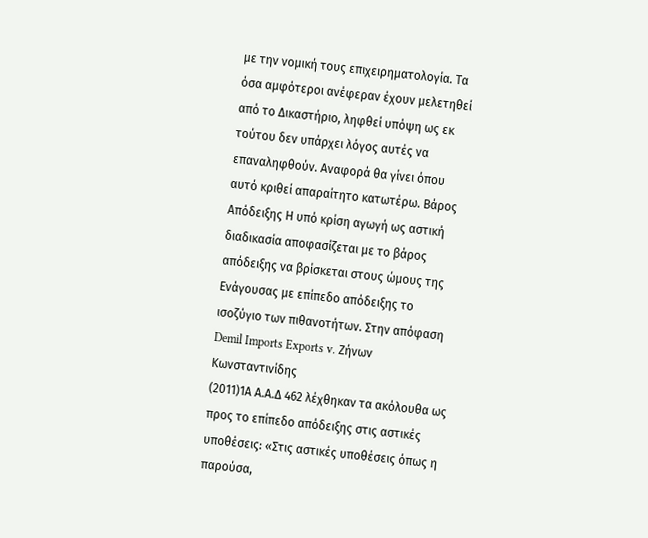με την νομική τους επιχειρηματολογία. Τα όσα αμφότεροι ανέφεραν έχουν μελετηθεί από το Δικαστήριο, ληφθεί υπόψη ως εκ τούτου δεν υπάρχει λόγος αυτές να επαναληφθούν. Αναφορά θα γίνει όπου αυτό κριθεί απαραίτητο κατωτέρω. Βάρος Απόδειξης Η υπό κρίση αγωγή ως αστική διαδικασία αποφασίζεται με το βάρος απόδειξης να βρίσκεται στους ώμους της Ενάγουσας με επίπεδο απόδειξης το ισοζύγιο των πιθανοτήτων. Στην απόφαση Demil Imports Exports v. Ζήνων Κωνσταντινίδης
(2011)1Α Α.Α.Δ 462 λέχθηκαν τα ακόλουθα ως προς το επίπεδο απόδειξης στις αστικές υποθέσεις: «Στις αστικές υποθέσεις όπως η παρούσα,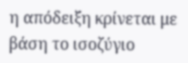η απόδειξη κρίνεται με βάση το ισοζύγιο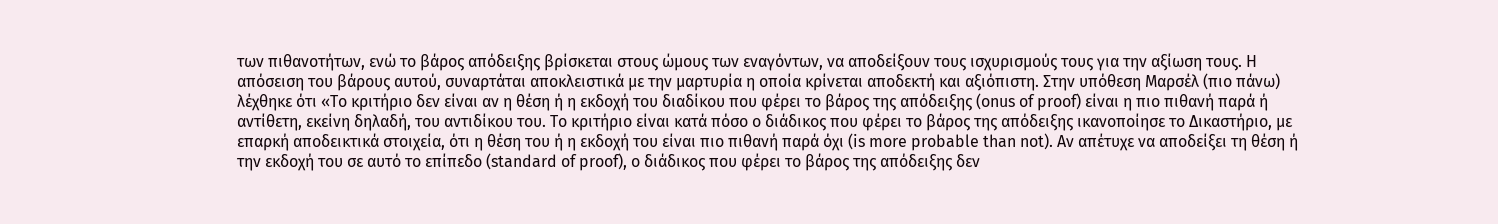των πιθανοτήτων, ενώ το βάρος απόδειξης βρίσκεται στους ώμους των εναγόντων, να αποδείξουν τους ισχυρισμούς τους για την αξίωση τους. Η απόσειση του βάρους αυτού, συναρτάται αποκλειστικά με την μαρτυρία η οποία κρίνεται αποδεκτή και αξιόπιστη. Στην υπόθεση Μαρσέλ (πιο πάνω) λέχθηκε ότι «Το κριτήριο δεν είναι αν η θέση ή η εκδοχή του διαδίκου που φέρει το βάρος της απόδειξης (onus of proof) είναι η πιο πιθανή παρά ή αντίθετη, εκείνη δηλαδή, του αντιδίκου του. Το κριτήριο είναι κατά πόσο ο διάδικος που φέρει το βάρος της απόδειξης ικανοποίησε το Δικαστήριο, με επαρκή αποδεικτικά στοιχεία, ότι η θέση του ή η εκδοχή του είναι πιο πιθανή παρά όχι (is more probable than not). Αν απέτυχε να αποδείξει τη θέση ή την εκδοχή του σε αυτό το επίπεδο (standard of proof), ο διάδικος που φέρει το βάρος της απόδειξης δεν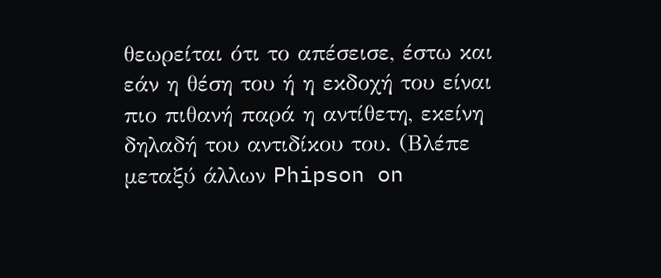θεωρείται ότι το απέσεισε, έστω και εάν η θέση του ή η εκδοχή του είναι πιο πιθανή παρά η αντίθετη, εκείνη δηλαδή του αντιδίκου του. (Βλέπε μεταξύ άλλων Phipson on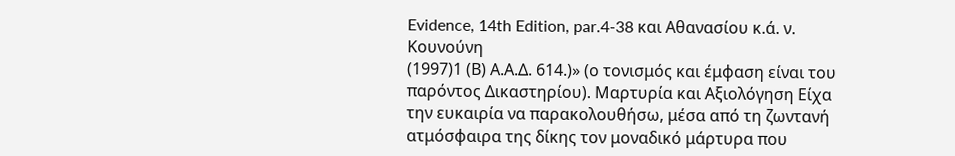Evidence, 14th Edition, par.4-38 και Αθανασίου κ.ά. ν. Κουνούνη
(1997)1 (Β) Α.Α.Δ. 614.)» (ο τονισμός και έμφαση είναι του παρόντος Δικαστηρίου). Μαρτυρία και Αξιολόγηση Είχα την ευκαιρία να παρακολουθήσω, μέσα από τη ζωντανή ατμόσφαιρα της δίκης τον μοναδικό μάρτυρα που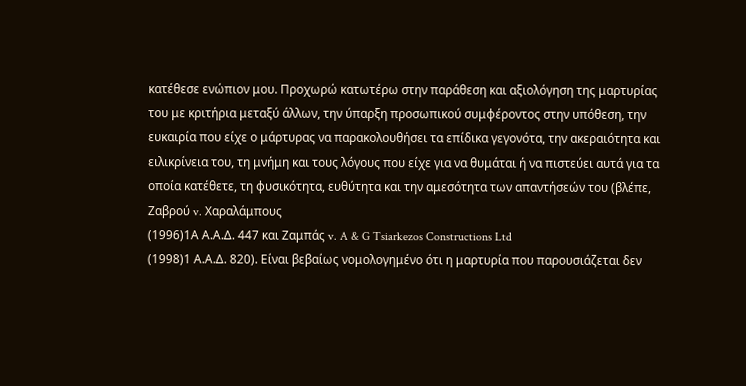κατέθεσε ενώπιον μου. Προχωρώ κατωτέρω στην παράθεση και αξιολόγηση της μαρτυρίας του με κριτήρια μεταξύ άλλων, την ύπαρξη προσωπικού συμφέροντος στην υπόθεση, την ευκαιρία που είχε ο μάρτυρας να παρακολουθήσει τα επίδικα γεγονότα, την ακεραιότητα και ειλικρίνεια του, τη μνήμη και τους λόγους που είχε για να θυμάται ή να πιστεύει αυτά για τα οποία κατέθετε, τη φυσικότητα, ευθύτητα και την αμεσότητα των απαντήσεών του (βλέπε, Ζαβρού v. Χαραλάμπους
(1996)1Α Α.Α.Δ. 447 και Ζαμπάς v. A & G Tsiarkezos Constructions Ltd
(1998)1 Α.Α.Δ. 820). Είναι βεβαίως νομολογημένο ότι η μαρτυρία που παρουσιάζεται δεν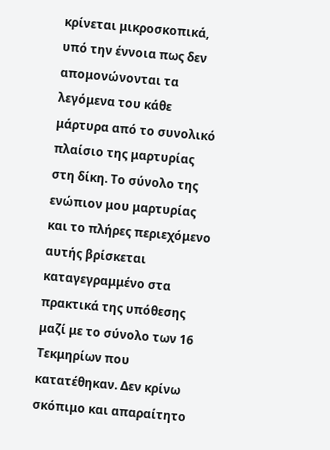κρίνεται μικροσκοπικά, υπό την έννοια πως δεν απομονώνονται τα λεγόμενα του κάθε μάρτυρα από το συνολικό πλαίσιο της μαρτυρίας στη δίκη. Το σύνολο της ενώπιον μου μαρτυρίας και το πλήρες περιεχόμενο αυτής βρίσκεται καταγεγραμμένο στα πρακτικά της υπόθεσης μαζί με το σύνολο των 16 Τεκμηρίων που κατατέθηκαν. Δεν κρίνω σκόπιμο και απαραίτητο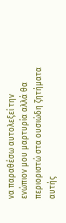να παραθέσω αυτολεξεί την ενώπιον μου μαρτυρία αλλά θα περιοριστώ στα ουσιώδη ζητήματα αυτής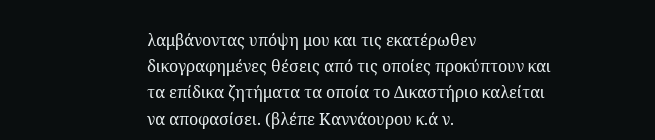λαμβάνοντας υπόψη μου και τις εκατέρωθεν δικογραφημένες θέσεις από τις οποίες προκύπτουν και τα επίδικα ζητήματα τα οποία το Δικαστήριο καλείται να αποφασίσει. (βλέπε Καννάουρου κ.ά ν.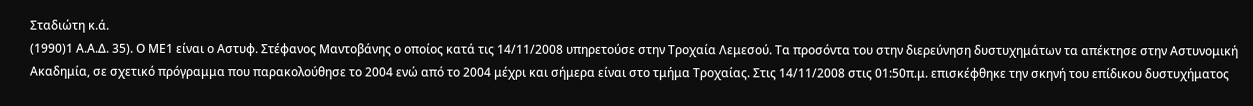Σταδιώτη κ.ά.
(1990)1 Α.Α.Δ. 35). Ο ΜΕ1 είναι ο Αστυφ. Στέφανος Μαντοβάνης ο οποίος κατά τις 14/11/2008 υπηρετούσε στην Τροχαία Λεμεσού. Τα προσόντα του στην διερεύνηση δυστυχημάτων τα απέκτησε στην Αστυνομική Ακαδημία, σε σχετικό πρόγραμμα που παρακολούθησε το 2004 ενώ από το 2004 μέχρι και σήμερα είναι στο τμήμα Τροχαίας. Στις 14/11/2008 στις 01:50π.μ. επισκέφθηκε την σκηνή του επίδικου δυστυχήματος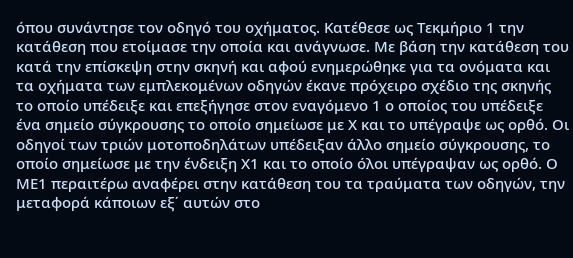όπου συνάντησε τον οδηγό του οχήματος. Κατέθεσε ως Τεκμήριο 1 την κατάθεση που ετοίμασε την οποία και ανάγνωσε. Με βάση την κατάθεση του κατά την επίσκεψη στην σκηνή και αφού ενημερώθηκε για τα ονόματα και τα οχήματα των εμπλεκομένων οδηγών έκανε πρόχειρο σχέδιο της σκηνής το οποίο υπέδειξε και επεξήγησε στον εναγόμενο 1 ο οποίος του υπέδειξε ένα σημείο σύγκρουσης το οποίο σημείωσε με Χ και το υπέγραψε ως ορθό. Οι οδηγοί των τριών μοτοποδηλάτων υπέδειξαν άλλο σημείο σύγκρουσης, το οποίο σημείωσε με την ένδειξη Χ1 και το οποίο όλοι υπέγραψαν ως ορθό. Ο ΜΕ1 περαιτέρω αναφέρει στην κατάθεση του τα τραύματα των οδηγών, την μεταφορά κάποιων εξ΄ αυτών στο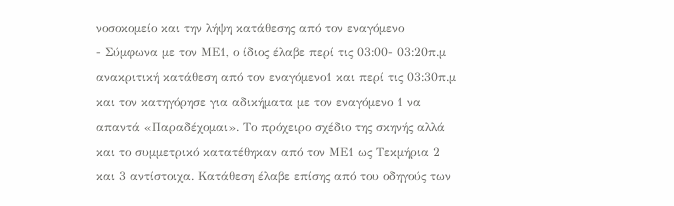νοσοκομείο και την λήψη κατάθεσης από τον εναγόμενο
- Σύμφωνα με τον ΜΕ1, ο ίδιος έλαβε περί τις 03:00- 03:20π.μ ανακριτική κατάθεση από τον εναγόμενο1 και περί τις 03:30π.μ και τον κατηγόρησε για αδικήματα με τον εναγόμενο 1 να απαντά «Παραδέχομαι». Το πρόχειρο σχέδιο της σκηνής αλλά και το συμμετρικό κατατέθηκαν από τον ΜΕ1 ως Τεκμήρια 2 και 3 αντίστοιχα. Κατάθεση έλαβε επίσης από του οδηγούς των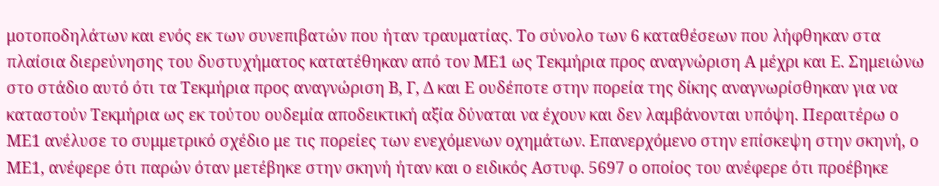μοτοποδηλάτων και ενός εκ των συνεπιβατών που ήταν τραυματίας. Το σύνολο των 6 καταθέσεων που λήφθηκαν στα πλαίσια διερεύνησης του δυστυχήματος κατατέθηκαν από τον ΜΕ1 ως Τεκμήρια προς αναγνώριση Α μέχρι και Ε. Σημειώνω στο στάδιο αυτό ότι τα Τεκμήρια προς αναγνώριση Β, Γ, Δ και Ε ουδέποτε στην πορεία της δίκης αναγνωρίσθηκαν για να καταστούν Τεκμήρια ως εκ τούτου ουδεμία αποδεικτική αξία δύναται να έχουν και δεν λαμβάνονται υπόψη. Περαιτέρω ο ΜΕ1 ανέλυσε το συμμετρικό σχέδιο με τις πορείες των ενεχόμενων οχημάτων. Επανερχόμενο στην επίσκεψη στην σκηνή, ο ΜΕ1, ανέφερε ότι παρών όταν μετέβηκε στην σκηνή ήταν και ο ειδικός Αστυφ. 5697 ο οποίος του ανέφερε ότι προέβηκε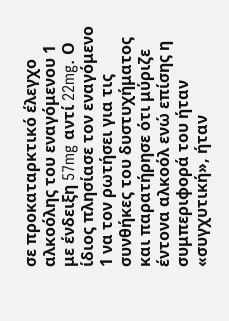σε προκαταρκτικό έλεγχο αλκοόλης του εναγόμενου 1 με ένδειξη 57mg αντί 22mg. Ο ίδιος πλησίασε τον εναγόμενο 1 να τον ρωτήσει για τις συνθήκες του δυστυχήματος και παρατήρησε ότι μύριζε έντονα αλκοόλ ενώ επίσης η συμπεριφορά του ήταν «συγχυτική», ήταν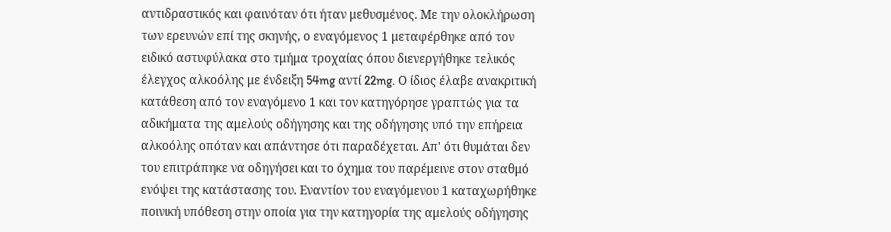αντιδραστικός και φαινόταν ότι ήταν μεθυσμένος. Με την ολοκλήρωση των ερευνών επί της σκηνής, ο εναγόμενος 1 μεταφέρθηκε από τον ειδικό αστυφύλακα στο τμήμα τροχαίας όπου διενεργήθηκε τελικός έλεγχος αλκοόλης με ένδειξη 54mg αντί 22mg. Ο ίδιος έλαβε ανακριτική κατάθεση από τον εναγόμενο 1 και τον κατηγόρησε γραπτώς για τα αδικήματα της αμελούς οδήγησης και της οδήγησης υπό την επήρεια αλκοόλης οπόταν και απάντησε ότι παραδέχεται. Απ' ότι θυμάται δεν του επιτράπηκε να οδηγήσει και το όχημα του παρέμεινε στον σταθμό ενόψει της κατάστασης του. Εναντίον του εναγόμενου 1 καταχωρήθηκε ποινική υπόθεση στην οποία για την κατηγορία της αμελούς οδήγησης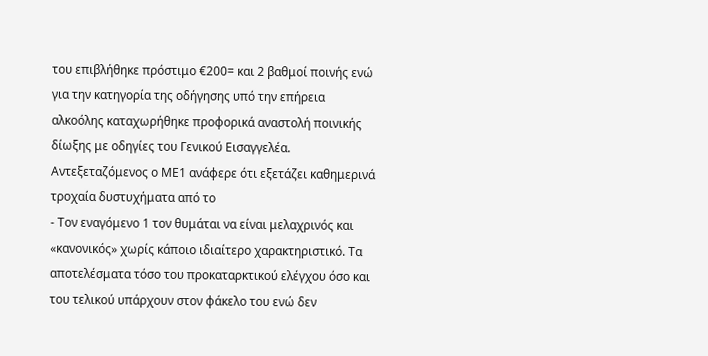του επιβλήθηκε πρόστιμο €200= και 2 βαθμοί ποινής ενώ για την κατηγορία της οδήγησης υπό την επήρεια αλκοόλης καταχωρήθηκε προφορικά αναστολή ποινικής δίωξης με οδηγίες του Γενικού Εισαγγελέα. Αντεξεταζόμενος ο ΜΕ1 ανάφερε ότι εξετάζει καθημερινά τροχαία δυστυχήματα από το
- Τον εναγόμενο 1 τον θυμάται να είναι μελαχρινός και «κανονικός» χωρίς κάποιο ιδιαίτερο χαρακτηριστικό. Τα αποτελέσματα τόσο του προκαταρκτικού ελέγχου όσο και του τελικού υπάρχουν στον φάκελο του ενώ δεν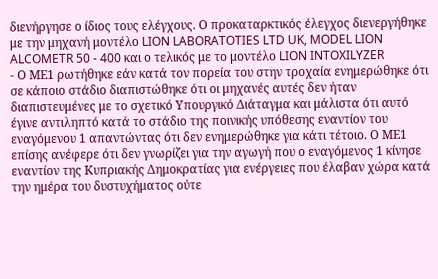διενήργησε ο ίδιος τους ελέγχους. Ο προκαταρκτικός έλεγχος διενεργήθηκε με την μηχανή μοντέλο LION LABORATOTIES LTD UK, MODEL LION ALCOMETR 50 - 400 και ο τελικός με το μοντέλο LION INTOXILYZER
- Ο ΜΕ1 ρωτήθηκε εάν κατά τον πορεία του στην τροχαία ενημερώθηκε ότι σε κάποιο στάδιο διαπιστώθηκε ότι οι μηχανές αυτές δεν ήταν διαπιστευμένες με το σχετικό Υπουργικό Διάταγμα και μάλιστα ότι αυτό έγινε αντιληπτό κατά το στάδιο της ποινικής υπόθεσης εναντίον του εναγόμενου 1 απαντώντας ότι δεν ενημερώθηκε για κάτι τέτοιο. Ο ΜΕ1 επίσης ανέφερε ότι δεν γνωρίζει για την αγωγή που ο εναγόμενος 1 κίνησε εναντίον της Κυπριακής Δημοκρατίας για ενέργειες που έλαβαν χώρα κατά την ημέρα του δυστυχήματος ούτε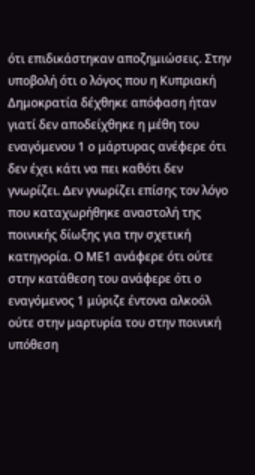ότι επιδικάστηκαν αποζημιώσεις. Στην υποβολή ότι ο λόγος που η Κυπριακή Δημοκρατία δέχθηκε απόφαση ήταν γιατί δεν αποδείχθηκε η μέθη του εναγόμενου 1 ο μάρτυρας ανέφερε ότι δεν έχει κάτι να πει καθότι δεν γνωρίζει. Δεν γνωρίζει επίσης τον λόγο που καταχωρήθηκε αναστολή της ποινικής δίωξης για την σχετική κατηγορία. Ο ΜΕ1 ανάφερε ότι ούτε στην κατάθεση του ανάφερε ότι ο εναγόμενος 1 μύριζε έντονα αλκοόλ ούτε στην μαρτυρία του στην ποινική υπόθεση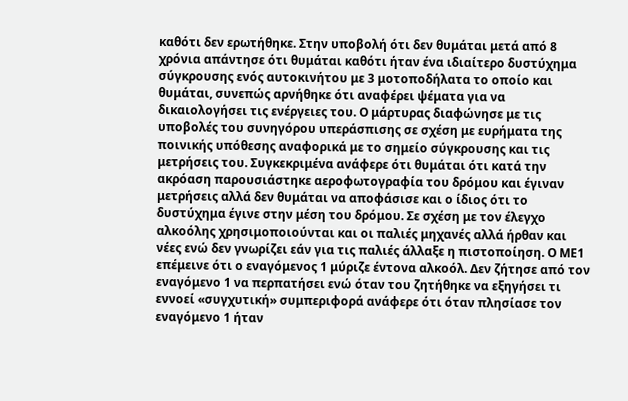καθότι δεν ερωτήθηκε. Στην υποβολή ότι δεν θυμάται μετά από 8 χρόνια απάντησε ότι θυμάται καθότι ήταν ένα ιδιαίτερο δυστύχημα σύγκρουσης ενός αυτοκινήτου με 3 μοτοποδήλατα το οποίο και θυμάται, συνεπώς αρνήθηκε ότι αναφέρει ψέματα για να δικαιολογήσει τις ενέργειες του. Ο μάρτυρας διαφώνησε με τις υποβολές του συνηγόρου υπεράσπισης σε σχέση με ευρήματα της ποινικής υπόθεσης αναφορικά με το σημείο σύγκρουσης και τις μετρήσεις του. Συγκεκριμένα ανάφερε ότι θυμάται ότι κατά την ακρόαση παρουσιάστηκε αεροφωτογραφία του δρόμου και έγιναν μετρήσεις αλλά δεν θυμάται να αποφάσισε και ο ίδιος ότι το δυστύχημα έγινε στην μέση του δρόμου. Σε σχέση με τον έλεγχο αλκοόλης χρησιμοποιούνται και οι παλιές μηχανές αλλά ήρθαν και νέες ενώ δεν γνωρίζει εάν για τις παλιές άλλαξε η πιστοποίηση. Ο ΜΕ1 επέμεινε ότι ο εναγόμενος 1 μύριζε έντονα αλκοόλ. Δεν ζήτησε από τον εναγόμενο 1 να περπατήσει ενώ όταν του ζητήθηκε να εξηγήσει τι εννοεί «συγχυτική» συμπεριφορά ανάφερε ότι όταν πλησίασε τον εναγόμενο 1 ήταν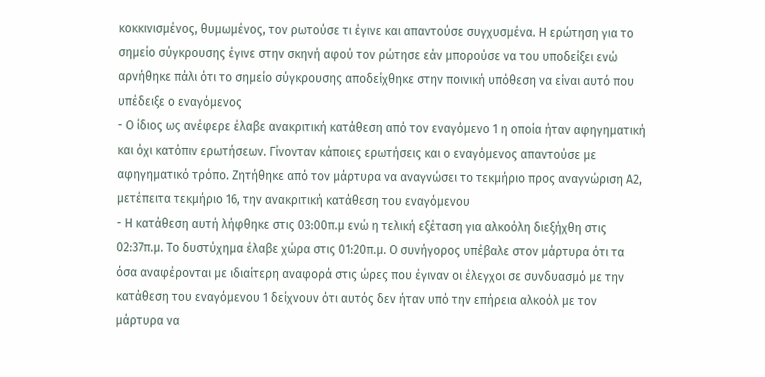κοκκινισμένος, θυμωμένος, τον ρωτούσε τι έγινε και απαντούσε συγχυσμένα. Η ερώτηση για το σημείο σύγκρουσης έγινε στην σκηνή αφού τον ρώτησε εάν μπορούσε να του υποδείξει ενώ αρνήθηκε πάλι ότι το σημείο σύγκρουσης αποδείχθηκε στην ποινική υπόθεση να είναι αυτό που υπέδειξε ο εναγόμενος
- Ο ίδιος ως ανέφερε έλαβε ανακριτική κατάθεση από τον εναγόμενο 1 η οποία ήταν αφηγηματική και όχι κατόπιν ερωτήσεων. Γίνονταν κάποιες ερωτήσεις και ο εναγόμενος απαντούσε με αφηγηματικό τρόπο. Ζητήθηκε από τον μάρτυρα να αναγνώσει το τεκμήριο προς αναγνώριση Α2, μετέπειτα τεκμήριο 16, την ανακριτική κατάθεση του εναγόμενου
- Η κατάθεση αυτή λήφθηκε στις 03:00π.μ ενώ η τελική εξέταση για αλκοόλη διεξήχθη στις 02:37π.μ. Το δυστύχημα έλαβε χώρα στις 01:20π.μ. Ο συνήγορος υπέβαλε στον μάρτυρα ότι τα όσα αναφέρονται με ιδιαίτερη αναφορά στις ώρες που έγιναν οι έλεγχοι σε συνδυασμό με την κατάθεση του εναγόμενου 1 δείχνουν ότι αυτός δεν ήταν υπό την επήρεια αλκοόλ με τον μάρτυρα να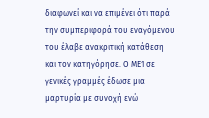διαφωνεί και να επιμένει ότι παρά την συμπεριφορά του εναγόμενου του έλαβε ανακριτική κατάθεση και τον κατηγόρησε. Ο ΜΕ1 σε γενικές γραμμές έδωσε μια μαρτυρία με συνοχή ενώ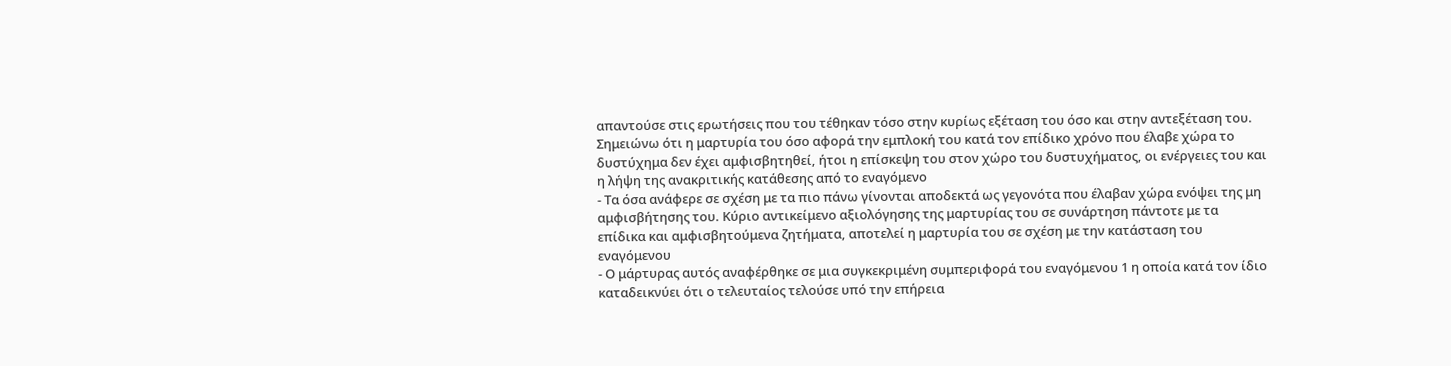απαντούσε στις ερωτήσεις που του τέθηκαν τόσο στην κυρίως εξέταση του όσο και στην αντεξέταση του. Σημειώνω ότι η μαρτυρία του όσο αφορά την εμπλοκή του κατά τον επίδικο χρόνο που έλαβε χώρα το δυστύχημα δεν έχει αμφισβητηθεί, ήτοι η επίσκεψη του στον χώρο του δυστυχήματος, οι ενέργειες του και η λήψη της ανακριτικής κατάθεσης από το εναγόμενο
- Τα όσα ανάφερε σε σχέση με τα πιο πάνω γίνονται αποδεκτά ως γεγονότα που έλαβαν χώρα ενόψει της μη αμφισβήτησης του. Κύριο αντικείμενο αξιολόγησης της μαρτυρίας του σε συνάρτηση πάντοτε με τα επίδικα και αμφισβητούμενα ζητήματα, αποτελεί η μαρτυρία του σε σχέση με την κατάσταση του εναγόμενου
- Ο μάρτυρας αυτός αναφέρθηκε σε μια συγκεκριμένη συμπεριφορά του εναγόμενου 1 η οποία κατά τον ίδιο καταδεικνύει ότι ο τελευταίος τελούσε υπό την επήρεια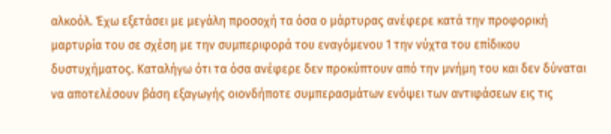αλκοόλ. Έχω εξετάσει με μεγάλη προσοχή τα όσα ο μάρτυρας ανέφερε κατά την προφορική μαρτυρία του σε σχέση με την συμπεριφορά του εναγόμενου 1 την νύχτα του επίδικου δυστυχήματος. Καταλήγω ότι τα όσα ανέφερε δεν προκύπτουν από την μνήμη του και δεν δύναται να αποτελέσουν βάση εξαγωγής οιονδήποτε συμπερασμάτων ενόψει των αντιφάσεων εις τις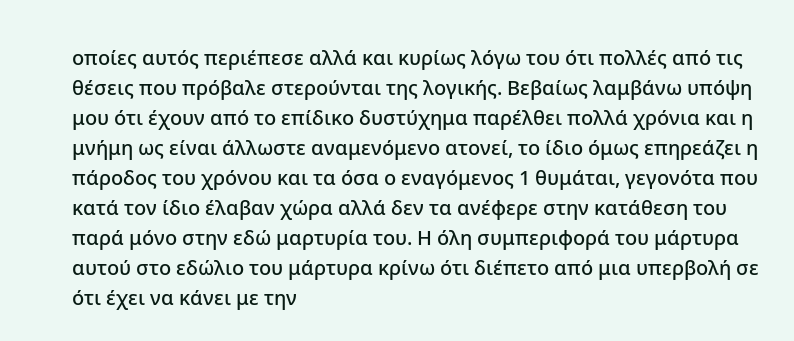οποίες αυτός περιέπεσε αλλά και κυρίως λόγω του ότι πολλές από τις θέσεις που πρόβαλε στερούνται της λογικής. Βεβαίως λαμβάνω υπόψη μου ότι έχουν από το επίδικο δυστύχημα παρέλθει πολλά χρόνια και η μνήμη ως είναι άλλωστε αναμενόμενο ατονεί, το ίδιο όμως επηρεάζει η πάροδος του χρόνου και τα όσα ο εναγόμενος 1 θυμάται, γεγονότα που κατά τον ίδιο έλαβαν χώρα αλλά δεν τα ανέφερε στην κατάθεση του παρά μόνο στην εδώ μαρτυρία του. Η όλη συμπεριφορά του μάρτυρα αυτού στο εδώλιο του μάρτυρα κρίνω ότι διέπετο από μια υπερβολή σε ότι έχει να κάνει με την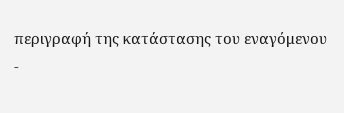περιγραφή της κατάστασης του εναγόμενου
-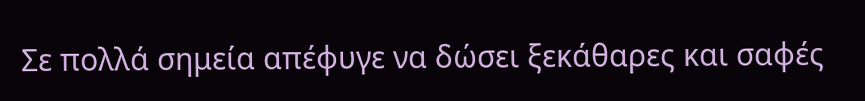Σε πολλά σημεία απέφυγε να δώσει ξεκάθαρες και σαφές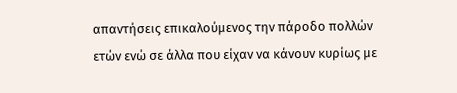απαντήσεις επικαλούμενος την πάροδο πολλών ετών ενώ σε άλλα που είχαν να κάνουν κυρίως με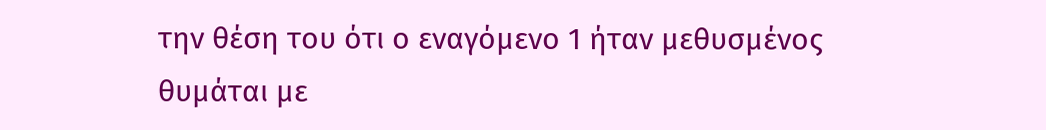την θέση του ότι ο εναγόμενο 1 ήταν μεθυσμένος θυμάται με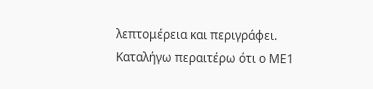λεπτομέρεια και περιγράφει. Καταλήγω περαιτέρω ότι ο ΜΕ1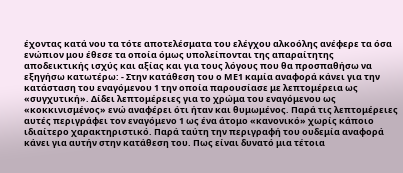έχοντας κατά νου τα τότε αποτελέσματα του ελέγχου αλκοόλης ανέφερε τα όσα ενώπιον μου έθεσε τα οποία όμως υπολείπονται της απαραίτητης αποδεικτικής ισχύς και αξίας και για τους λόγους που θα προσπαθήσω να εξηγήσω κατωτέρω: - Στην κατάθεση του ο ΜΕ1 καμία αναφορά κάνει για την κατάσταση του εναγόμενου 1 την οποία παρουσίασε με λεπτομέρεια ως «συγχυτική». Δίδει λεπτομέρειες για το χρώμα του εναγόμενου ως «κοκκινισμένος» ενώ αναφέρει ότι ήταν και θυμωμένος. Παρά τις λεπτομέρειες αυτές περιγράφει τον εναγόμενο 1 ως ένα άτομο «κανονικό» χωρίς κάποιο ιδιαίτερο χαρακτηριστικό. Παρά ταύτη την περιγραφή του ουδεμία αναφορά κάνει για αυτήν στην κατάθεση του. Πως είναι δυνατό μια τέτοια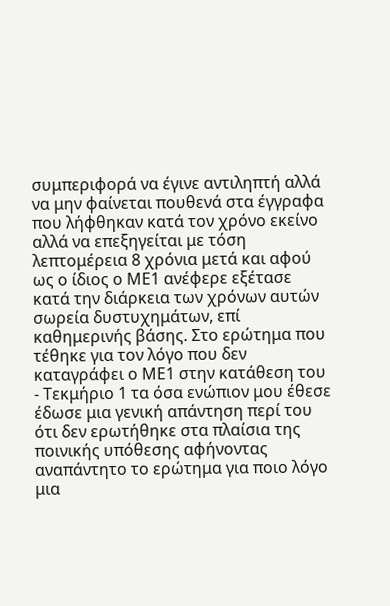συμπεριφορά να έγινε αντιληπτή αλλά να μην φαίνεται πουθενά στα έγγραφα που λήφθηκαν κατά τον χρόνο εκείνο αλλά να επεξηγείται με τόση λεπτομέρεια 8 χρόνια μετά και αφού ως ο ίδιος ο ΜΕ1 ανέφερε εξέτασε κατά την διάρκεια των χρόνων αυτών σωρεία δυστυχημάτων, επί καθημερινής βάσης. Στο ερώτημα που τέθηκε για τον λόγο που δεν καταγράφει ο ΜΕ1 στην κατάθεση του - Τεκμήριο 1 τα όσα ενώπιον μου έθεσε έδωσε μια γενική απάντηση περί του ότι δεν ερωτήθηκε στα πλαίσια της ποινικής υπόθεσης αφήνοντας αναπάντητο το ερώτημα για ποιο λόγο μια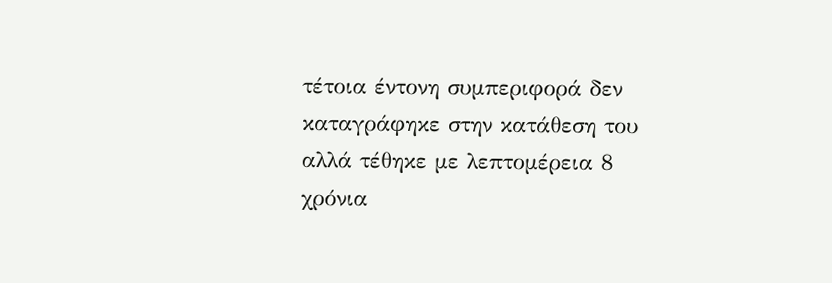τέτοια έντονη συμπεριφορά δεν καταγράφηκε στην κατάθεση του αλλά τέθηκε με λεπτομέρεια 8 χρόνια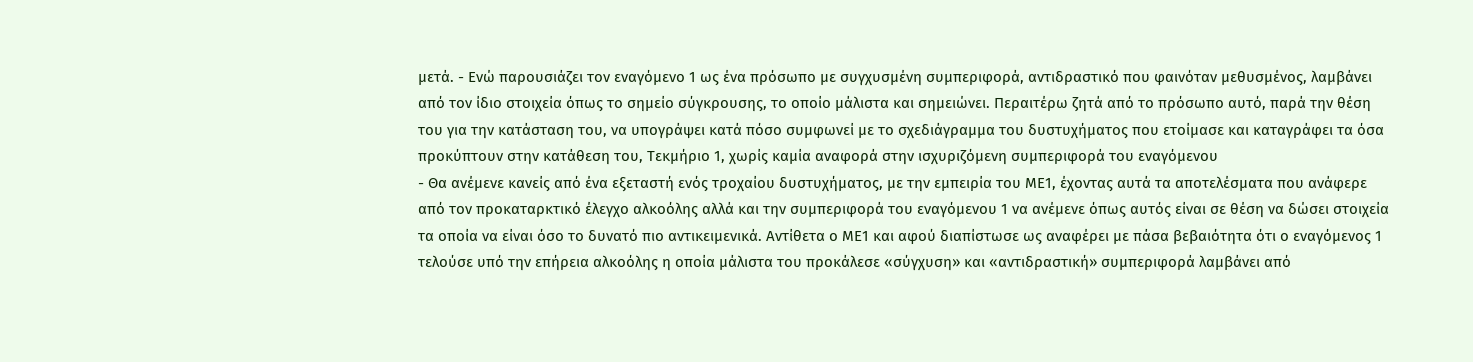μετά. - Ενώ παρουσιάζει τον εναγόμενο 1 ως ένα πρόσωπο με συγχυσμένη συμπεριφορά, αντιδραστικό που φαινόταν μεθυσμένος, λαμβάνει από τον ίδιο στοιχεία όπως το σημείο σύγκρουσης, το οποίο μάλιστα και σημειώνει. Περαιτέρω ζητά από το πρόσωπο αυτό, παρά την θέση του για την κατάσταση του, να υπογράψει κατά πόσο συμφωνεί με το σχεδιάγραμμα του δυστυχήματος που ετοίμασε και καταγράφει τα όσα προκύπτουν στην κατάθεση του, Τεκμήριο 1, χωρίς καμία αναφορά στην ισχυριζόμενη συμπεριφορά του εναγόμενου
- Θα ανέμενε κανείς από ένα εξεταστή ενός τροχαίου δυστυχήματος, με την εμπειρία του ΜΕ1, έχοντας αυτά τα αποτελέσματα που ανάφερε από τον προκαταρκτικό έλεγχο αλκοόλης αλλά και την συμπεριφορά του εναγόμενου 1 να ανέμενε όπως αυτός είναι σε θέση να δώσει στοιχεία τα οποία να είναι όσο το δυνατό πιο αντικειμενικά. Αντίθετα ο ΜΕ1 και αφού διαπίστωσε ως αναφέρει με πάσα βεβαιότητα ότι ο εναγόμενος 1 τελούσε υπό την επήρεια αλκοόλης η οποία μάλιστα του προκάλεσε «σύγχυση» και «αντιδραστική» συμπεριφορά λαμβάνει από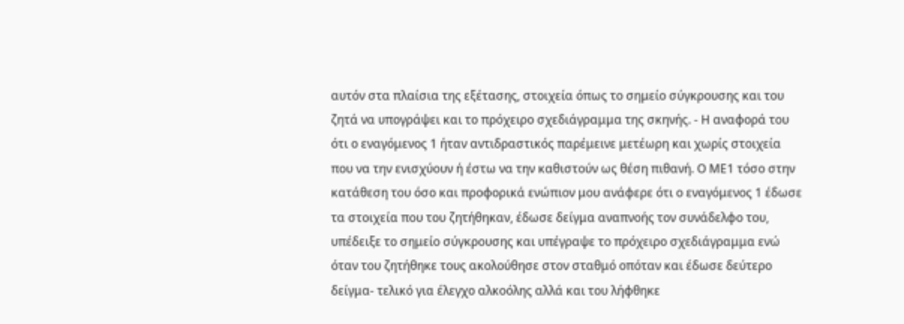αυτόν στα πλαίσια της εξέτασης, στοιχεία όπως το σημείο σύγκρουσης και του ζητά να υπογράψει και το πρόχειρο σχεδιάγραμμα της σκηνής. - Η αναφορά του ότι ο εναγόμενος 1 ήταν αντιδραστικός παρέμεινε μετέωρη και χωρίς στοιχεία που να την ενισχύουν ή έστω να την καθιστούν ως θέση πιθανή. Ο ΜΕ1 τόσο στην κατάθεση του όσο και προφορικά ενώπιον μου ανάφερε ότι ο εναγόμενος 1 έδωσε τα στοιχεία που του ζητήθηκαν, έδωσε δείγμα αναπνοής τον συνάδελφο του, υπέδειξε το σημείο σύγκρουσης και υπέγραψε το πρόχειρο σχεδιάγραμμα ενώ όταν του ζητήθηκε τους ακολούθησε στον σταθμό οπόταν και έδωσε δεύτερο δείγμα- τελικό για έλεγχο αλκοόλης αλλά και του λήφθηκε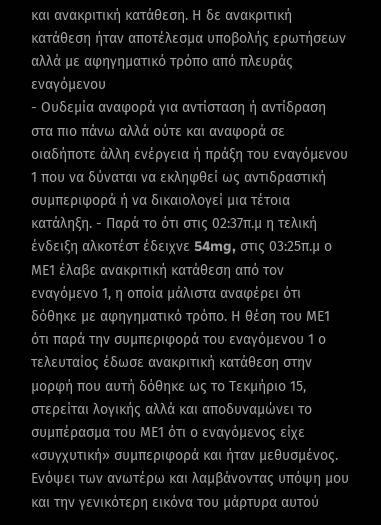και ανακριτική κατάθεση. Η δε ανακριτική κατάθεση ήταν αποτέλεσμα υποβολής ερωτήσεων αλλά με αφηγηματικό τρόπο από πλευράς εναγόμενου
- Ουδεμία αναφορά για αντίσταση ή αντίδραση στα πιο πάνω αλλά ούτε και αναφορά σε οιαδήποτε άλλη ενέργεια ή πράξη του εναγόμενου 1 που να δύναται να εκληφθεί ως αντιδραστική συμπεριφορά ή να δικαιολογεί μια τέτοια κατάληξη. - Παρά το ότι στις 02:37π.μ η τελική ένδειξη αλκοτέστ έδειχνε 54mg, στις 03:25π.μ ο ΜΕ1 έλαβε ανακριτική κατάθεση από τον εναγόμενο 1, η οποία μάλιστα αναφέρει ότι δόθηκε με αφηγηματικό τρόπο. Η θέση του ΜΕ1 ότι παρά την συμπεριφορά του εναγόμενου 1 ο τελευταίος έδωσε ανακριτική κατάθεση στην μορφή που αυτή δόθηκε ως το Τεκμήριο 15, στερείται λογικής αλλά και αποδυναμώνει το συμπέρασμα του ΜΕ1 ότι ο εναγόμενος είχε «συγχυτική» συμπεριφορά και ήταν μεθυσμένος. Ενόψει των ανωτέρω και λαμβάνοντας υπόψη μου και την γενικότερη εικόνα του μάρτυρα αυτού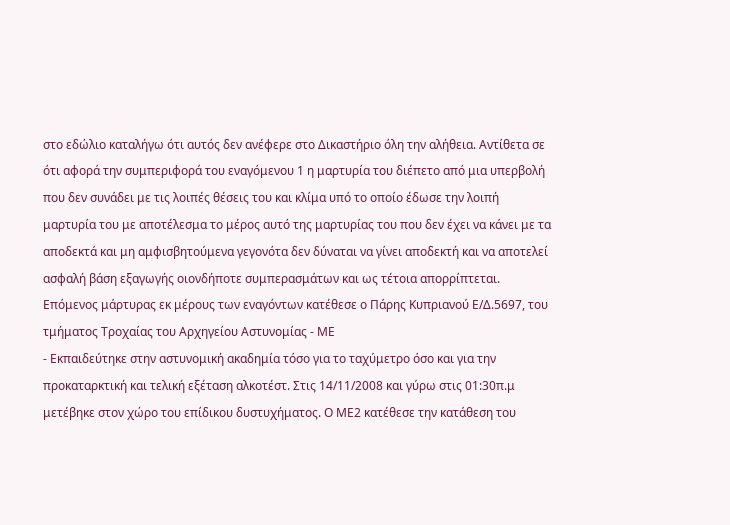στο εδώλιο καταλήγω ότι αυτός δεν ανέφερε στο Δικαστήριο όλη την αλήθεια. Αντίθετα σε ότι αφορά την συμπεριφορά του εναγόμενου 1 η μαρτυρία του διέπετο από μια υπερβολή που δεν συνάδει με τις λοιπές θέσεις του και κλίμα υπό το οποίο έδωσε την λοιπή μαρτυρία του με αποτέλεσμα το μέρος αυτό της μαρτυρίας του που δεν έχει να κάνει με τα αποδεκτά και μη αμφισβητούμενα γεγονότα δεν δύναται να γίνει αποδεκτή και να αποτελεί ασφαλή βάση εξαγωγής οιονδήποτε συμπερασμάτων και ως τέτοια απορρίπτεται. Επόμενος μάρτυρας εκ μέρους των εναγόντων κατέθεσε ο Πάρης Κυπριανού Ε/Δ.5697, του τμήματος Τροχαίας του Αρχηγείου Αστυνομίας - ΜΕ
- Εκπαιδεύτηκε στην αστυνομική ακαδημία τόσο για το ταχύμετρο όσο και για την προκαταρκτική και τελική εξέταση αλκοτέστ. Στις 14/11/2008 και γύρω στις 01:30π.μ μετέβηκε στον χώρο του επίδικου δυστυχήματος. Ο ΜΕ2 κατέθεσε την κατάθεση του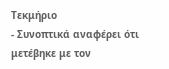Τεκμήριο
- Συνοπτικά αναφέρει ότι μετέβηκε με τον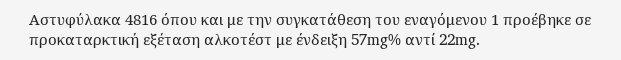Αστυφύλακα 4816 όπου και με την συγκατάθεση του εναγόμενου 1 προέβηκε σε προκαταρκτική εξέταση αλκοτέστ με ένδειξη 57mg% αντί 22mg.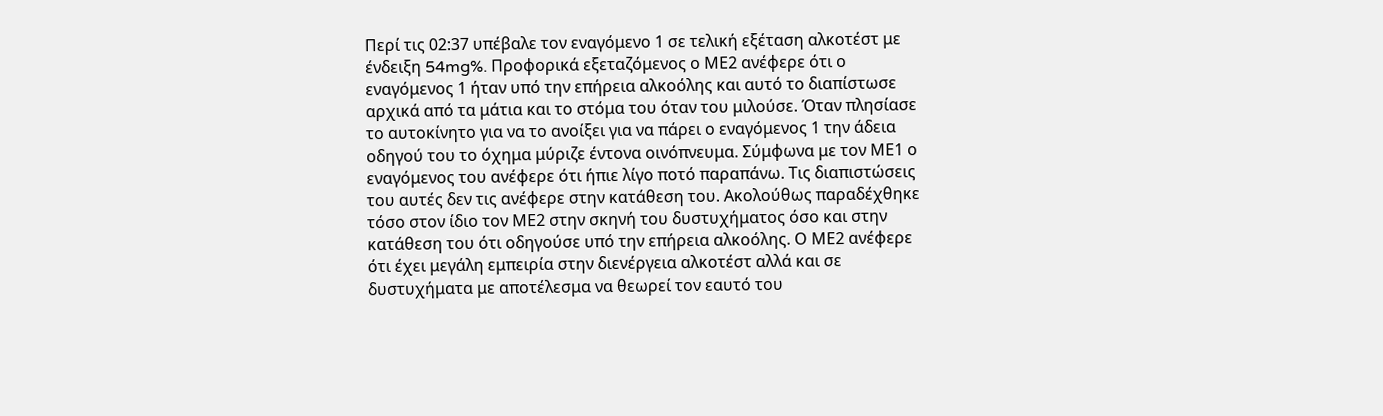Περί τις 02:37 υπέβαλε τον εναγόμενο 1 σε τελική εξέταση αλκοτέστ με ένδειξη 54mg%. Προφορικά εξεταζόμενος ο ΜΕ2 ανέφερε ότι ο εναγόμενος 1 ήταν υπό την επήρεια αλκοόλης και αυτό το διαπίστωσε αρχικά από τα μάτια και το στόμα του όταν του μιλούσε. Όταν πλησίασε το αυτοκίνητο για να το ανοίξει για να πάρει ο εναγόμενος 1 την άδεια οδηγού του το όχημα μύριζε έντονα οινόπνευμα. Σύμφωνα με τον ΜΕ1 ο εναγόμενος του ανέφερε ότι ήπιε λίγο ποτό παραπάνω. Τις διαπιστώσεις του αυτές δεν τις ανέφερε στην κατάθεση του. Ακολούθως παραδέχθηκε τόσο στον ίδιο τον ΜΕ2 στην σκηνή του δυστυχήματος όσο και στην κατάθεση του ότι οδηγούσε υπό την επήρεια αλκοόλης. Ο ΜΕ2 ανέφερε ότι έχει μεγάλη εμπειρία στην διενέργεια αλκοτέστ αλλά και σε δυστυχήματα με αποτέλεσμα να θεωρεί τον εαυτό του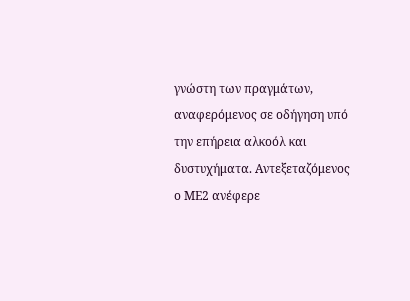γνώστη των πραγμάτων, αναφερόμενος σε οδήγηση υπό την επήρεια αλκοόλ και δυστυχήματα. Αντεξεταζόμενος ο ΜΕ2 ανέφερε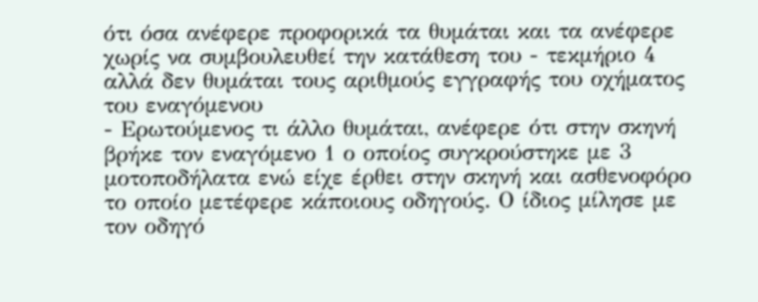ότι όσα ανέφερε προφορικά τα θυμάται και τα ανέφερε χωρίς να συμβουλευθεί την κατάθεση του - τεκμήριο 4 αλλά δεν θυμάται τους αριθμούς εγγραφής του οχήματος του εναγόμενου
- Ερωτούμενος τι άλλο θυμάται, ανέφερε ότι στην σκηνή βρήκε τον εναγόμενο 1 ο οποίος συγκρούστηκε με 3 μοτοποδήλατα ενώ είχε έρθει στην σκηνή και ασθενοφόρο το οποίο μετέφερε κάποιους οδηγούς. Ο ίδιος μίλησε με τον οδηγό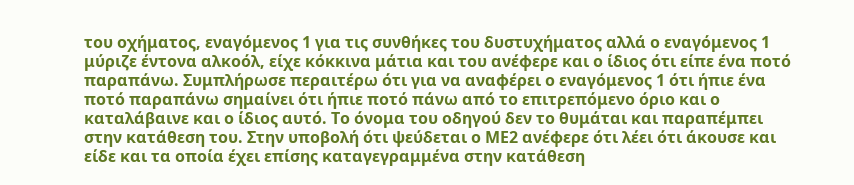του οχήματος, εναγόμενος 1 για τις συνθήκες του δυστυχήματος αλλά ο εναγόμενος 1 μύριζε έντονα αλκοόλ, είχε κόκκινα μάτια και του ανέφερε και ο ίδιος ότι είπε ένα ποτό παραπάνω. Συμπλήρωσε περαιτέρω ότι για να αναφέρει ο εναγόμενος 1 ότι ήπιε ένα ποτό παραπάνω σημαίνει ότι ήπιε ποτό πάνω από το επιτρεπόμενο όριο και ο καταλάβαινε και ο ίδιος αυτό. Το όνομα του οδηγού δεν το θυμάται και παραπέμπει στην κατάθεση του. Στην υποβολή ότι ψεύδεται ο ΜΕ2 ανέφερε ότι λέει ότι άκουσε και είδε και τα οποία έχει επίσης καταγεγραμμένα στην κατάθεση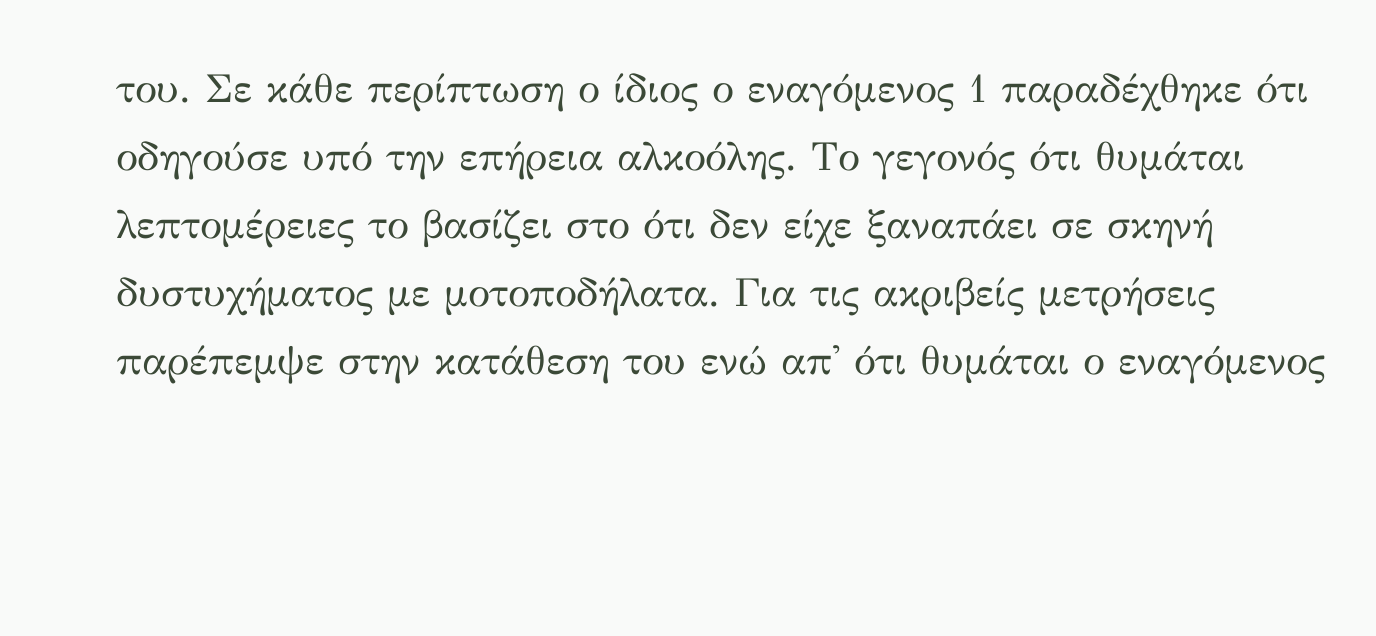του. Σε κάθε περίπτωση ο ίδιος ο εναγόμενος 1 παραδέχθηκε ότι οδηγούσε υπό την επήρεια αλκοόλης. Το γεγονός ότι θυμάται λεπτομέρειες το βασίζει στο ότι δεν είχε ξαναπάει σε σκηνή δυστυχήματος με μοτοποδήλατα. Για τις ακριβείς μετρήσεις παρέπεμψε στην κατάθεση του ενώ απ' ότι θυμάται ο εναγόμενος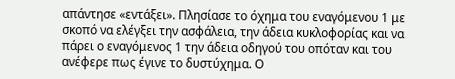απάντησε «εντάξει». Πλησίασε το όχημα του εναγόμενου 1 με σκοπό να ελέγξει την ασφάλεια, την άδεια κυκλοφορίας και να πάρει ο εναγόμενος 1 την άδεια οδηγού του οπόταν και του ανέφερε πως έγινε το δυστύχημα. Ο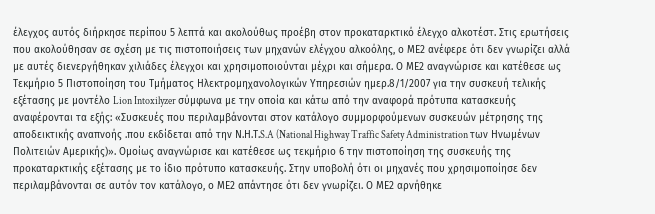έλεγχος αυτός διήρκησε περίπου 5 λεπτά και ακολούθως προέβη στον προκαταρκτικό έλεγχο αλκοτέστ. Στις ερωτήσεις που ακολούθησαν σε σχέση με τις πιστοποιήσεις των μηχανών ελέγχου αλκοόλης, ο ΜΕ2 ανέφερε ότι δεν γνωρίζει αλλά με αυτές διενεργήθηκαν χιλιάδες έλεγχοι και χρησιμοποιούνται μέχρι και σήμερα. Ο ΜΕ2 αναγνώρισε και κατέθεσε ως Τεκμήριο 5 Πιστοποίηση του Τμήματος Ηλεκτρομηχανολογικών Υπηρεσιών ημερ.8/1/2007 για την συσκευή τελικής εξέτασης με μοντέλο Lion Intoxilyzer σύμφωνα με την οποία και κάτω από την αναφορά πρότυπα κατασκευής αναφέρονται τα εξής: «Συσκευές που περιλαμβάνονται στον κατάλογο συμμορφούμενων συσκευών μέτρησης της αποδεικτικής αναπνοής .που εκδίδεται από την Ν.Η.Τ.S.A (National Highway Traffic Safety Administration των Ηνωμένων Πολιτειών Αμερικής)». Ομοίως αναγνώρισε και κατέθεσε ως τεκμήριο 6 την πιστοποίηση της συσκευής της προκαταρκτικής εξέτασης με το ίδιο πρότυπο κατασκευής. Στην υποβολή ότι οι μηχανές που χρησιμοποίησε δεν περιλαμβάνονται σε αυτόν τον κατάλογο, ο ΜΕ2 απάντησε ότι δεν γνωρίζει. Ο ΜΕ2 αρνήθηκε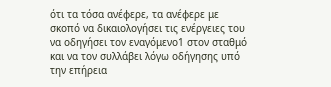ότι τα τόσα ανέφερε, τα ανέφερε με σκοπό να δικαιολογήσει τις ενέργειες του να οδηγήσει τον εναγόμενο1 στον σταθμό και να τον συλλάβει λόγω οδήγησης υπό την επήρεια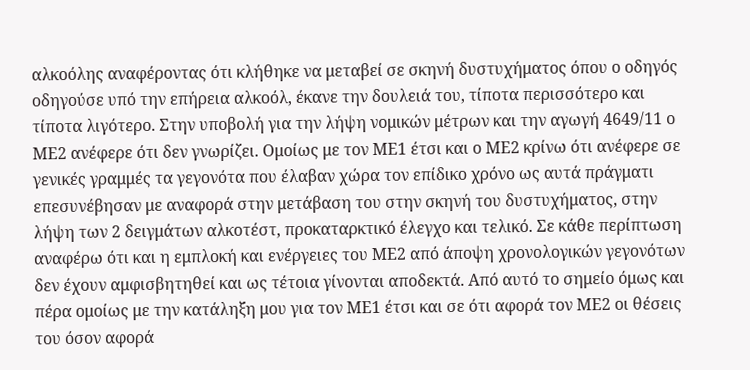αλκοόλης αναφέροντας ότι κλήθηκε να μεταβεί σε σκηνή δυστυχήματος όπου ο οδηγός οδηγούσε υπό την επήρεια αλκοόλ, έκανε την δουλειά του, τίποτα περισσότερο και τίποτα λιγότερο. Στην υποβολή για την λήψη νομικών μέτρων και την αγωγή 4649/11 ο ΜΕ2 ανέφερε ότι δεν γνωρίζει. Ομοίως με τον ΜΕ1 έτσι και ο ΜΕ2 κρίνω ότι ανέφερε σε γενικές γραμμές τα γεγονότα που έλαβαν χώρα τον επίδικο χρόνο ως αυτά πράγματι επεσυνέβησαν με αναφορά στην μετάβαση του στην σκηνή του δυστυχήματος, στην λήψη των 2 δειγμάτων αλκοτέστ, προκαταρκτικό έλεγχο και τελικό. Σε κάθε περίπτωση αναφέρω ότι και η εμπλοκή και ενέργειες του ΜΕ2 από άποψη χρονολογικών γεγονότων δεν έχουν αμφισβητηθεί και ως τέτοια γίνονται αποδεκτά. Από αυτό το σημείο όμως και πέρα ομοίως με την κατάληξη μου για τον ΜΕ1 έτσι και σε ότι αφορά τον ΜΕ2 οι θέσεις του όσον αφορά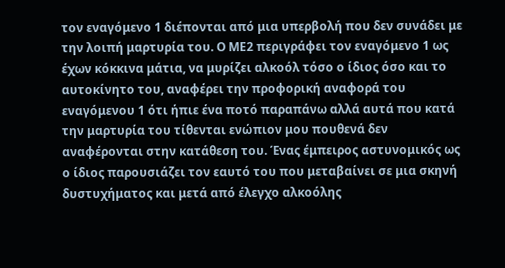τον εναγόμενο 1 διέπονται από μια υπερβολή που δεν συνάδει με την λοιπή μαρτυρία του. Ο ΜΕ2 περιγράφει τον εναγόμενο 1 ως έχων κόκκινα μάτια, να μυρίζει αλκοόλ τόσο ο ίδιος όσο και το αυτοκίνητο του, αναφέρει την προφορική αναφορά του εναγόμενου 1 ότι ήπιε ένα ποτό παραπάνω αλλά αυτά που κατά την μαρτυρία του τίθενται ενώπιον μου πουθενά δεν αναφέρονται στην κατάθεση του. Ένας έμπειρος αστυνομικός ως ο ίδιος παρουσιάζει τον εαυτό του που μεταβαίνει σε μια σκηνή δυστυχήματος και μετά από έλεγχο αλκοόλης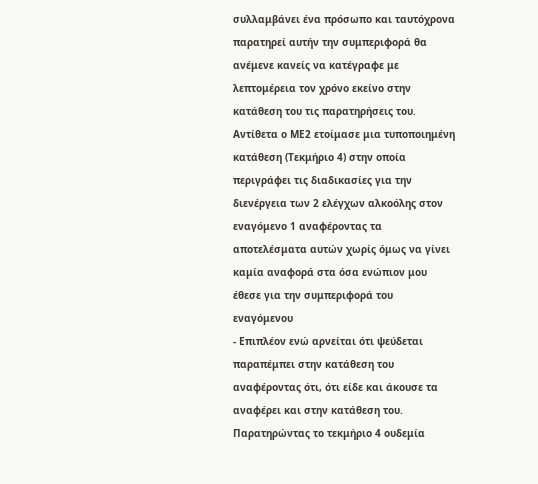συλλαμβάνει ένα πρόσωπο και ταυτόχρονα παρατηρεί αυτήν την συμπεριφορά θα ανέμενε κανείς να κατέγραφε με λεπτομέρεια τον χρόνο εκείνο στην κατάθεση του τις παρατηρήσεις του. Αντίθετα ο ΜΕ2 ετοίμασε μια τυποποιημένη κατάθεση (Τεκμήριο 4) στην οποία περιγράφει τις διαδικασίες για την διενέργεια των 2 ελέγχων αλκοόλης στον εναγόμενο 1 αναφέροντας τα αποτελέσματα αυτών χωρίς όμως να γίνει καμία αναφορά στα όσα ενώπιον μου έθεσε για την συμπεριφορά του εναγόμενου
- Επιπλέον ενώ αρνείται ότι ψεύδεται παραπέμπει στην κατάθεση του αναφέροντας ότι, ότι είδε και άκουσε τα αναφέρει και στην κατάθεση του. Παρατηρώντας το τεκμήριο 4 ουδεμία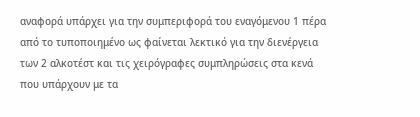αναφορά υπάρχει για την συμπεριφορά του εναγόμενου 1 πέρα από το τυποποιημένο ως φαίνεται λεκτικό για την διενέργεια των 2 αλκοτέστ και τις χειρόγραφες συμπληρώσεις στα κενά που υπάρχουν με τα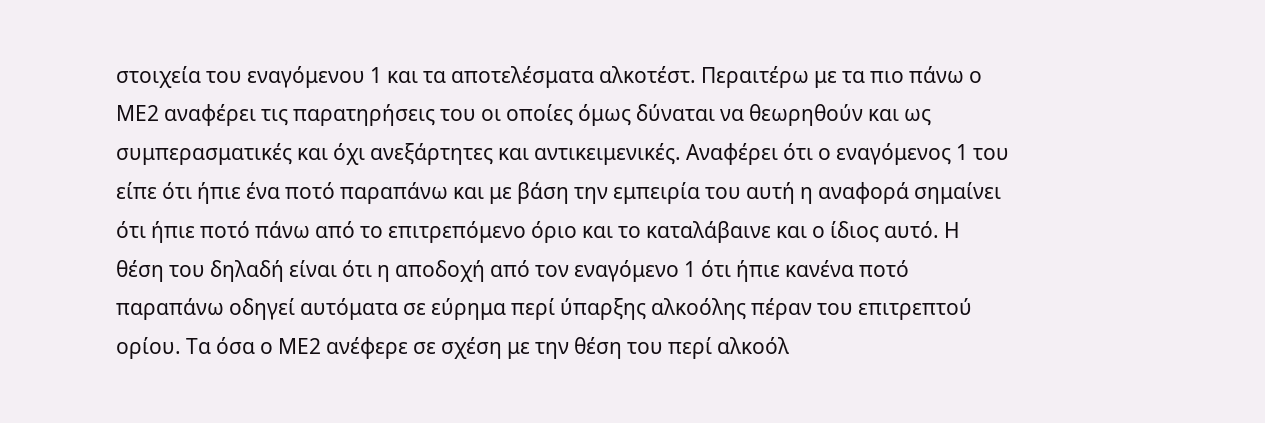στοιχεία του εναγόμενου 1 και τα αποτελέσματα αλκοτέστ. Περαιτέρω με τα πιο πάνω ο ΜΕ2 αναφέρει τις παρατηρήσεις του οι οποίες όμως δύναται να θεωρηθούν και ως συμπερασματικές και όχι ανεξάρτητες και αντικειμενικές. Αναφέρει ότι ο εναγόμενος 1 του είπε ότι ήπιε ένα ποτό παραπάνω και με βάση την εμπειρία του αυτή η αναφορά σημαίνει ότι ήπιε ποτό πάνω από το επιτρεπόμενο όριο και το καταλάβαινε και ο ίδιος αυτό. Η θέση του δηλαδή είναι ότι η αποδοχή από τον εναγόμενο 1 ότι ήπιε κανένα ποτό παραπάνω οδηγεί αυτόματα σε εύρημα περί ύπαρξης αλκοόλης πέραν του επιτρεπτού ορίου. Τα όσα ο ΜΕ2 ανέφερε σε σχέση με την θέση του περί αλκοόλ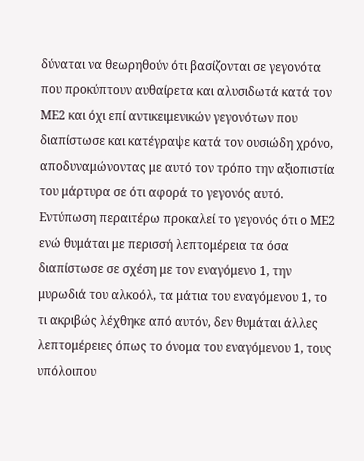δύναται να θεωρηθούν ότι βασίζονται σε γεγονότα που προκύπτουν αυθαίρετα και αλυσιδωτά κατά τον ΜΕ2 και όχι επί αντικειμενικών γεγονότων που διαπίστωσε και κατέγραψε κατά τον ουσιώδη χρόνο, αποδυναμώνοντας με αυτό τον τρόπο την αξιοπιστία του μάρτυρα σε ότι αφορά το γεγονός αυτό. Εντύπωση περαιτέρω προκαλεί το γεγονός ότι ο ΜΕ2 ενώ θυμάται με περισσή λεπτομέρεια τα όσα διαπίστωσε σε σχέση με τον εναγόμενο 1, την μυρωδιά του αλκοόλ, τα μάτια του εναγόμενου 1, το τι ακριβώς λέχθηκε από αυτόν, δεν θυμάται άλλες λεπτομέρειες όπως το όνομα του εναγόμενου 1, τους υπόλοιπου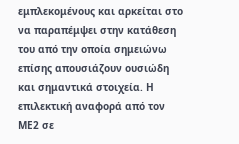εμπλεκομένους και αρκείται στο να παραπέμψει στην κατάθεση του από την οποία σημειώνω επίσης απουσιάζουν ουσιώδη και σημαντικά στοιχεία. Η επιλεκτική αναφορά από τον ΜΕ2 σε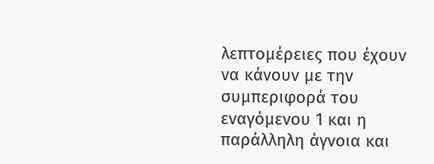λεπτομέρειες που έχουν να κάνουν με την συμπεριφορά του εναγόμενου 1 και η παράλληλη άγνοια και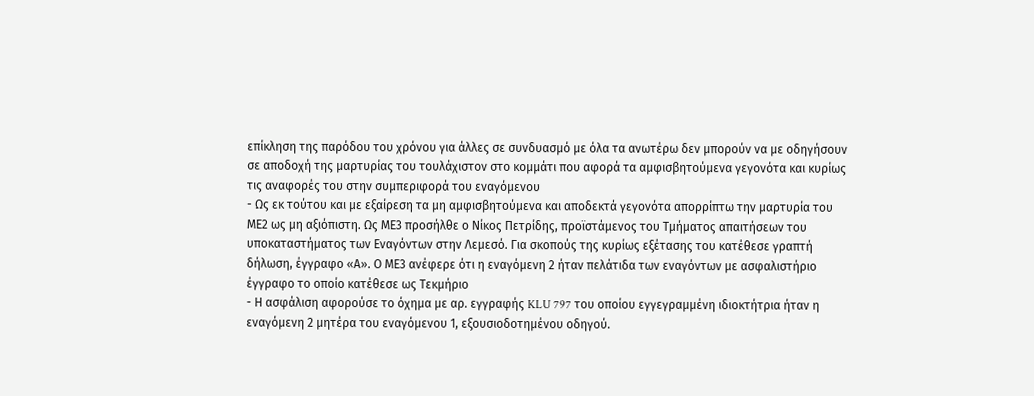επίκληση της παρόδου του χρόνου για άλλες σε συνδυασμό με όλα τα ανωτέρω δεν μπορούν να με οδηγήσουν σε αποδοχή της μαρτυρίας του τουλάχιστον στο κομμάτι που αφορά τα αμφισβητούμενα γεγονότα και κυρίως τις αναφορές του στην συμπεριφορά του εναγόμενου
- Ως εκ τούτου και με εξαίρεση τα μη αμφισβητούμενα και αποδεκτά γεγονότα απορρίπτω την μαρτυρία του ΜΕ2 ως μη αξιόπιστη. Ως ΜΕ3 προσήλθε ο Νίκος Πετρίδης, προϊστάμενος του Τμήματος απαιτήσεων του υποκαταστήματος των Εναγόντων στην Λεμεσό. Για σκοπούς της κυρίως εξέτασης του κατέθεσε γραπτή δήλωση, έγγραφο «Α». Ο ΜΕ3 ανέφερε ότι η εναγόμενη 2 ήταν πελάτιδα των εναγόντων με ασφαλιστήριο έγγραφο το οποίο κατέθεσε ως Τεκμήριο
- Η ασφάλιση αφορούσε το όχημα με αρ. εγγραφής KLU 797 του οποίου εγγεγραμμένη ιδιοκτήτρια ήταν η εναγόμενη 2 μητέρα του εναγόμενου 1, εξουσιοδοτημένου οδηγού.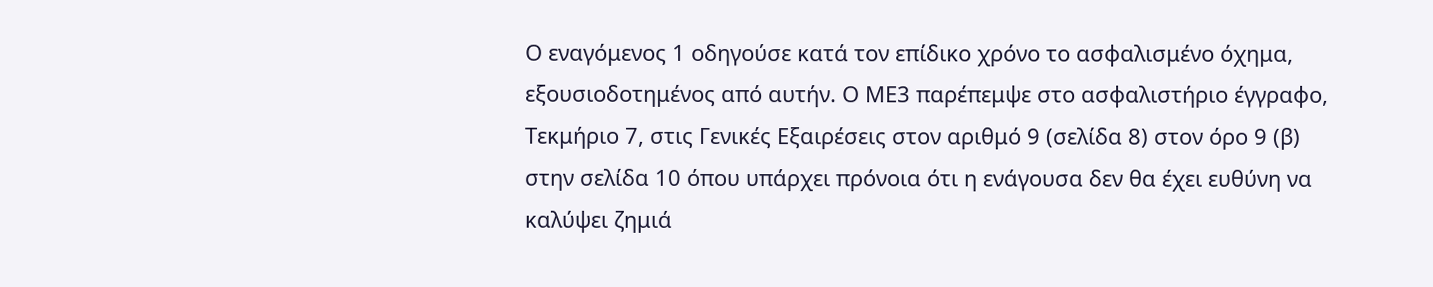Ο εναγόμενος 1 οδηγούσε κατά τον επίδικο χρόνο το ασφαλισμένο όχημα, εξουσιοδοτημένος από αυτήν. Ο ΜΕ3 παρέπεμψε στο ασφαλιστήριο έγγραφο, Τεκμήριο 7, στις Γενικές Εξαιρέσεις στον αριθμό 9 (σελίδα 8) στον όρο 9 (β) στην σελίδα 10 όπου υπάρχει πρόνοια ότι η ενάγουσα δεν θα έχει ευθύνη να καλύψει ζημιά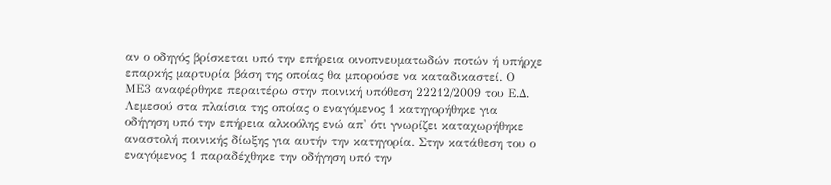αν ο οδηγός βρίσκεται υπό την επήρεια οινοπνευματωδών ποτών ή υπήρχε επαρκής μαρτυρία βάση της οποίας θα μπορούσε να καταδικαστεί. Ο ΜΕ3 αναφέρθηκε περαιτέρω στην ποινική υπόθεση 22212/2009 του Ε.Δ. Λεμεσού στα πλαίσια της οποίας ο εναγόμενος 1 κατηγορήθηκε για οδήγηση υπό την επήρεια αλκοόλης ενώ απ' ότι γνωρίζει καταχωρήθηκε αναστολή ποινικής δίωξης για αυτήν την κατηγορία. Στην κατάθεση του ο εναγόμενος 1 παραδέχθηκε την οδήγηση υπό την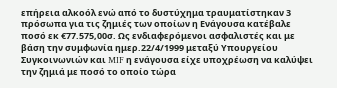επήρεια αλκοόλ ενώ από το δυστύχημα τραυματίστηκαν 3 πρόσωπα για τις ζημιές των οποίων η Ενάγουσα κατέβαλε ποσό εκ €77.575,00σ. Ως ενδιαφερόμενοι ασφαλιστές και με βάση την συμφωνία ημερ.22/4/1999 μεταξύ Υπουργείου Συγκοινωνιών και MIF η ενάγουσα είχε υποχρέωση να καλύψει την ζημιά με ποσό το οποίο τώρα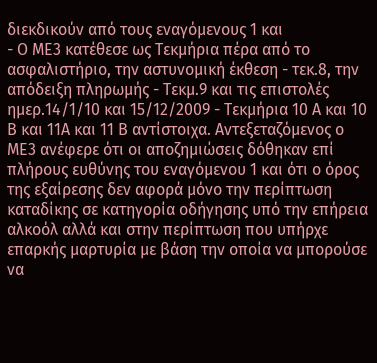διεκδικούν από τους εναγόμενους 1 και
- Ο ΜΕ3 κατέθεσε ως Τεκμήρια πέρα από το ασφαλιστήριο, την αστυνομική έκθεση - τεκ.8, την απόδειξη πληρωμής - Τεκμ.9 και τις επιστολές ημερ.14/1/10 και 15/12/2009 - Τεκμήρια 10 Α και 10 Β και 11Α και 11 Β αντίστοιχα. Αντεξεταζόμενος ο ΜΕ3 ανέφερε ότι οι αποζημιώσεις δόθηκαν επί πλήρους ευθύνης του εναγόμενου 1 και ότι ο όρος της εξαίρεσης δεν αφορά μόνο την περίπτωση καταδίκης σε κατηγορία οδήγησης υπό την επήρεια αλκοόλ αλλά και στην περίπτωση που υπήρχε επαρκής μαρτυρία με βάση την οποία να μπορούσε να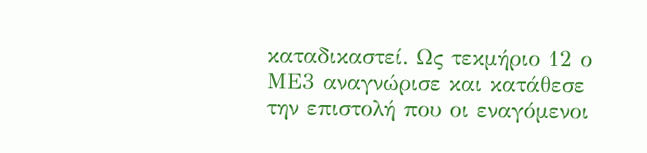καταδικαστεί. Ως τεκμήριο 12 ο ΜΕ3 αναγνώρισε και κατάθεσε την επιστολή που οι εναγόμενοι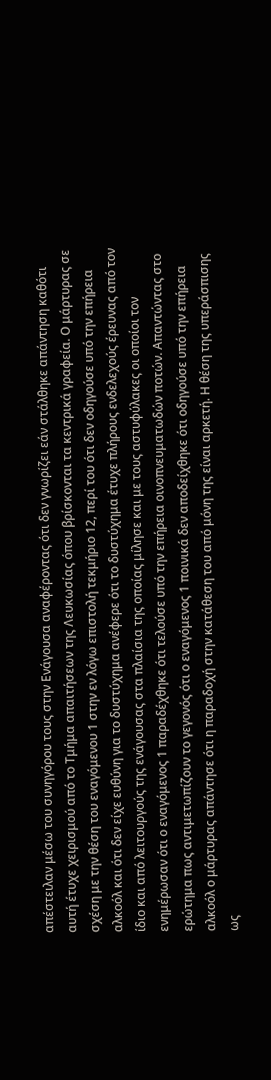απέστειλαν μέσω του συνηγόρου τους στην Ενάγουσα αναφέροντας ότι δεν γνωρίζει εάν στάλθηκε απάντηση καθότι αυτή έτυχε χειρισμού από το Τμήμα απαιτήσεων της Λευκωσίας όπου βρίσκονται τα κεντρικά γραφεία. Ο μάρτυρας σε σχέση με την θέση του εναγόμενου 1 στην εν λόγω επιστολή τεκμήριο 12, περί του ότι δεν οδηγούσε υπό την επήρεια αλκοόλ και ότι δεν είχε ευθύνη για το δυστύχημα ανέφερε ότι το δυστύχημα έτυχε πλήρους ενδελεχούς έρευνας από τον ίδιο και από λειτουργούς της ενάγουσας στα πλαίσια της οποίας μίλησε και με τους αστυφύλακες οι οποίοι τον ενημέρωσαν ότι ο εναγόμενος 1 παραδέχθηκε ότι τελούσε υπό την επήρεια οινοπνευματωδών ποτών. Απαντώντας στο ερώτημα πως αντιμετωπίζουν το γεγονός ότι ο εναγόμενος 1 ποινικά δεν αποδείχθηκε ότι οδηγούσε υπό την επήρεια αλκοόλ ο μάρτυρας απάντησε ότι η παραδοχή στην κατάθεση του από μόνη της είναι αρκετή. Η θέση της υπεράσπισης ως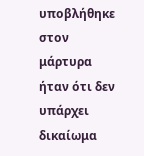υποβλήθηκε στον μάρτυρα ήταν ότι δεν υπάρχει δικαίωμα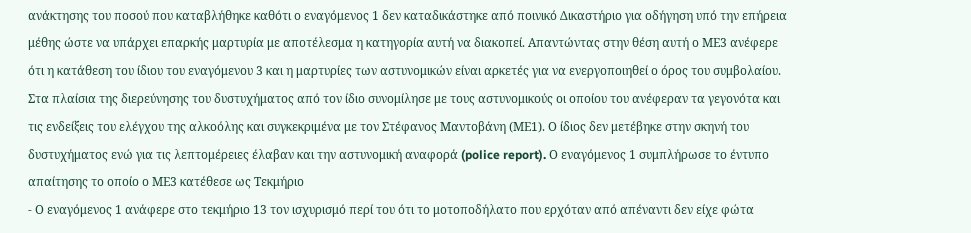ανάκτησης του ποσού που καταβλήθηκε καθότι ο εναγόμενος 1 δεν καταδικάστηκε από ποινικό Δικαστήριο για οδήγηση υπό την επήρεια μέθης ώστε να υπάρχει επαρκής μαρτυρία με αποτέλεσμα η κατηγορία αυτή να διακοπεί. Απαντώντας στην θέση αυτή ο ΜΕ3 ανέφερε ότι η κατάθεση του ίδιου του εναγόμενου 3 και η μαρτυρίες των αστυνομικών είναι αρκετές για να ενεργοποιηθεί ο όρος του συμβολαίου. Στα πλαίσια της διερεύνησης του δυστυχήματος από τον ίδιο συνομίλησε με τους αστυνομικούς οι οποίου του ανέφεραν τα γεγονότα και τις ενδείξεις του ελέγχου της αλκοόλης και συγκεκριμένα με τον Στέφανος Μαντοβάνη (ΜΕ1). Ο ίδιος δεν μετέβηκε στην σκηνή του δυστυχήματος ενώ για τις λεπτομέρειες έλαβαν και την αστυνομική αναφορά (police report). Ο εναγόμενος 1 συμπλήρωσε το έντυπο απαίτησης το οποίο ο ΜΕ3 κατέθεσε ως Τεκμήριο
- Ο εναγόμενος 1 ανάφερε στο τεκμήριο 13 τον ισχυρισμό περί του ότι το μοτοποδήλατο που ερχόταν από απέναντι δεν είχε φώτα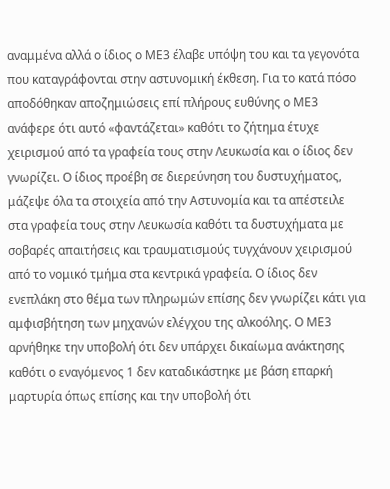αναμμένα αλλά ο ίδιος ο ΜΕ3 έλαβε υπόψη του και τα γεγονότα που καταγράφονται στην αστυνομική έκθεση. Για το κατά πόσο αποδόθηκαν αποζημιώσεις επί πλήρους ευθύνης ο ΜΕ3 ανάφερε ότι αυτό «φαντάζεται» καθότι το ζήτημα έτυχε χειρισμού από τα γραφεία τους στην Λευκωσία και ο ίδιος δεν γνωρίζει. Ο ίδιος προέβη σε διερεύνηση του δυστυχήματος, μάζεψε όλα τα στοιχεία από την Αστυνομία και τα απέστειλε στα γραφεία τους στην Λευκωσία καθότι τα δυστυχήματα με σοβαρές απαιτήσεις και τραυματισμούς τυγχάνουν χειρισμού από το νομικό τμήμα στα κεντρικά γραφεία. Ο ίδιος δεν ενεπλάκη στο θέμα των πληρωμών επίσης δεν γνωρίζει κάτι για αμφισβήτηση των μηχανών ελέγχου της αλκοόλης. Ο ΜΕ3 αρνήθηκε την υποβολή ότι δεν υπάρχει δικαίωμα ανάκτησης καθότι ο εναγόμενος 1 δεν καταδικάστηκε με βάση επαρκή μαρτυρία όπως επίσης και την υποβολή ότι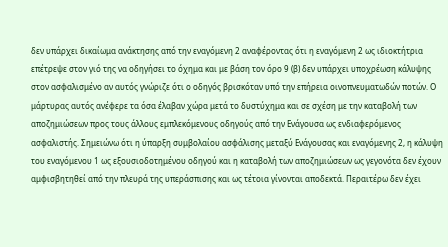δεν υπάρχει δικαίωμα ανάκτησης από την εναγόμενη 2 αναφέροντας ότι η εναγόμενη 2 ως ιδιοκτήτρια επέτρεψε στον γιό της να οδηγήσει το όχημα και με βάση τον όρο 9 (β) δεν υπάρχει υποχρέωση κάλυψης στον ασφαλισμένο αν αυτός γνώριζε ότι ο οδηγός βρισκόταν υπό την επήρεια οινοπνευματωδών ποτών. Ο μάρτυρας αυτός ανέφερε τα όσα έλαβαν χώρα μετά το δυστύχημα και σε σχέση με την καταβολή των αποζημιώσεων προς τους άλλους εμπλεκόμενους οδηγούς από την Ενάγουσα ως ενδιαφερόμενος ασφαλιστής. Σημειώνω ότι η ύπαρξη συμβολαίου ασφάλισης μεταξύ Ενάγουσας και εναγόμενης 2, η κάλυψη του εναγόμενου 1 ως εξουσιοδοτημένου οδηγού και η καταβολή των αποζημιώσεων ως γεγονότα δεν έχουν αμφισβητηθεί από την πλευρά της υπεράσπισης και ως τέτοια γίνονται αποδεκτά. Περαιτέρω δεν έχει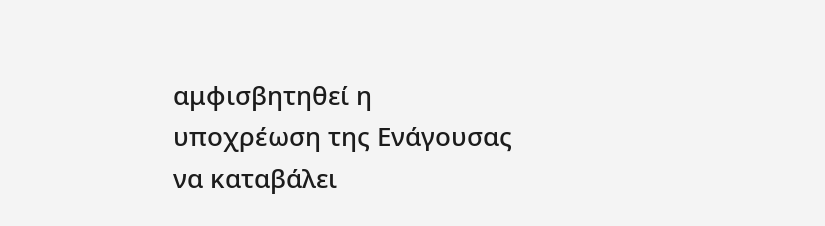αμφισβητηθεί η υποχρέωση της Ενάγουσας να καταβάλει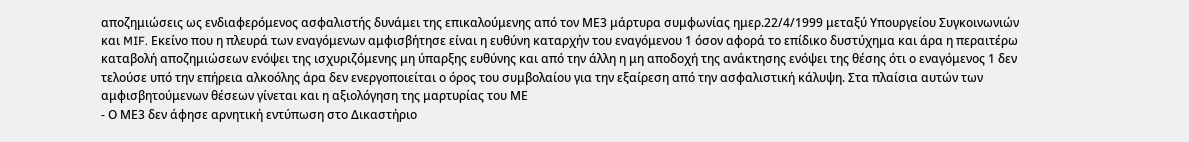αποζημιώσεις ως ενδιαφερόμενος ασφαλιστής δυνάμει της επικαλούμενης από τον ΜΕ3 μάρτυρα συμφωνίας ημερ.22/4/1999 μεταξύ Υπουργείου Συγκοινωνιών και MIF. Εκείνο που η πλευρά των εναγόμενων αμφισβήτησε είναι η ευθύνη καταρχήν του εναγόμενου 1 όσον αφορά το επίδικο δυστύχημα και άρα η περαιτέρω καταβολή αποζημιώσεων ενόψει της ισχυριζόμενης μη ύπαρξης ευθύνης και από την άλλη η μη αποδοχή της ανάκτησης ενόψει της θέσης ότι ο εναγόμενος 1 δεν τελούσε υπό την επήρεια αλκοόλης άρα δεν ενεργοποιείται ο όρος του συμβολαίου για την εξαίρεση από την ασφαλιστική κάλυψη. Στα πλαίσια αυτών των αμφισβητούμενων θέσεων γίνεται και η αξιολόγηση της μαρτυρίας του ΜΕ
- Ο ΜΕ3 δεν άφησε αρνητική εντύπωση στο Δικαστήριο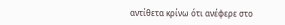αντίθετα κρίνω ότι ανέφερε στο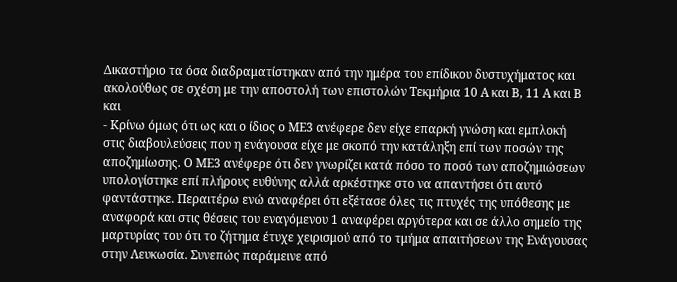Δικαστήριο τα όσα διαδραματίστηκαν από την ημέρα του επίδικου δυστυχήματος και ακολούθως σε σχέση με την αποστολή των επιστολών Τεκμήρια 10 Α και Β, 11 Α και Β και
- Κρίνω όμως ότι ως και ο ίδιος ο ΜΕ3 ανέφερε δεν είχε επαρκή γνώση και εμπλοκή στις διαβουλεύσεις που η ενάγουσα είχε με σκοπό την κατάληξη επί των ποσών της αποζημίωσης. Ο ΜΕ3 ανέφερε ότι δεν γνωρίζει κατά πόσο το ποσό των αποζημιώσεων υπολογίστηκε επί πλήρους ευθύνης αλλά αρκέστηκε στο να απαντήσει ότι αυτό φαντάστηκε. Περαιτέρω ενώ αναφέρει ότι εξέτασε όλες τις πτυχές της υπόθεσης με αναφορά και στις θέσεις του εναγόμενου 1 αναφέρει αργότερα και σε άλλο σημείο της μαρτυρίας του ότι το ζήτημα έτυχε χειρισμού από το τμήμα απαιτήσεων της Ενάγουσας στην Λευκωσία. Συνεπώς παράμεινε από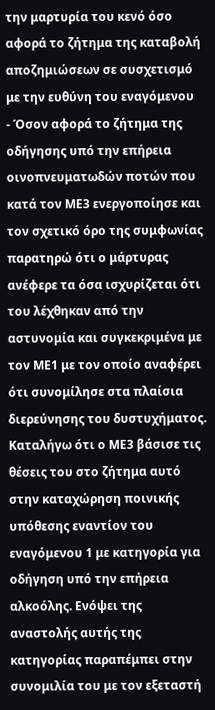την μαρτυρία του κενό όσο αφορά το ζήτημα της καταβολή αποζημιώσεων σε συσχετισμό με την ευθύνη του εναγόμενου
- Όσον αφορά το ζήτημα της οδήγησης υπό την επήρεια οινοπνευματωδών ποτών που κατά τον ΜΕ3 ενεργοποίησε και τον σχετικό όρο της συμφωνίας παρατηρώ ότι ο μάρτυρας ανέφερε τα όσα ισχυρίζεται ότι του λέχθηκαν από την αστυνομία και συγκεκριμένα με τον ΜΕ1 με τον οποίο αναφέρει ότι συνομίλησε στα πλαίσια διερεύνησης του δυστυχήματος. Καταλήγω ότι ο ΜΕ3 βάσισε τις θέσεις του στο ζήτημα αυτό στην καταχώρηση ποινικής υπόθεσης εναντίον του εναγόμενου 1 με κατηγορία για οδήγηση υπό την επήρεια αλκοόλης. Ενόψει της αναστολής αυτής της κατηγορίας παραπέμπει στην συνομιλία του με τον εξεταστή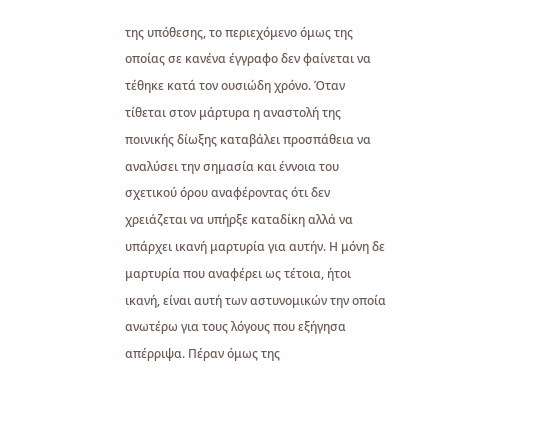της υπόθεσης, το περιεχόμενο όμως της οποίας σε κανένα έγγραφο δεν φαίνεται να τέθηκε κατά τον ουσιώδη χρόνο. Όταν τίθεται στον μάρτυρα η αναστολή της ποινικής δίωξης καταβάλει προσπάθεια να αναλύσει την σημασία και έννοια του σχετικού όρου αναφέροντας ότι δεν χρειάζεται να υπήρξε καταδίκη αλλά να υπάρχει ικανή μαρτυρία για αυτήν. Η μόνη δε μαρτυρία που αναφέρει ως τέτοια, ήτοι ικανή, είναι αυτή των αστυνομικών την οποία ανωτέρω για τους λόγους που εξήγησα απέρριψα. Πέραν όμως της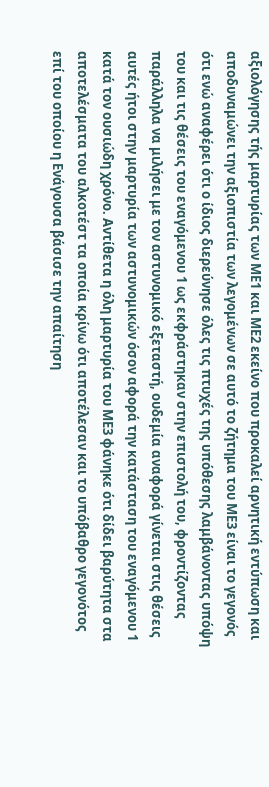αξιολόγησης τής μαρτυρίας των ΜΕ1 και ΜΕ2 εκείνο που προκαλεί αρνητική εντύπωση και αποδυναμώνει την αξιοπιστία των λεγομένων σε αυτό το ζήτημα του ΜΕ3 είναι το γεγονός ότι ενώ αναφέρει ότι ο ίδιος διερεύνησε όλες τις πτυχές της υπόθεσης λαμβάνοντας υπόψη του και τις θέσεις του εναγόμενου 1 ως εκφράστηκαν στην επιστολή του, φροντίζοντας παράλληλα να μιλήσει με τον αστυνομικό εξεταστή, ουδεμία αναφορά γίνεται στις θέσεις αυτές ήτοι στην μαρτυρία των αστυνομικών όσον αφορά την κατάσταση του εναγόμενου 1 κατά τον ουσιώδη χρόνο. Αντίθετα η όλη μαρτυρία του ΜΕ3 φάνηκε ότι δίδει βαρύτητα στα αποτελέσματα του αλκοτέστ τα οποία κρίνω ότι αποτέλεσαν και το υπόβαθρο γεγονότος επί του οποίου η Ενάγουσα βάσισε την απαίτηση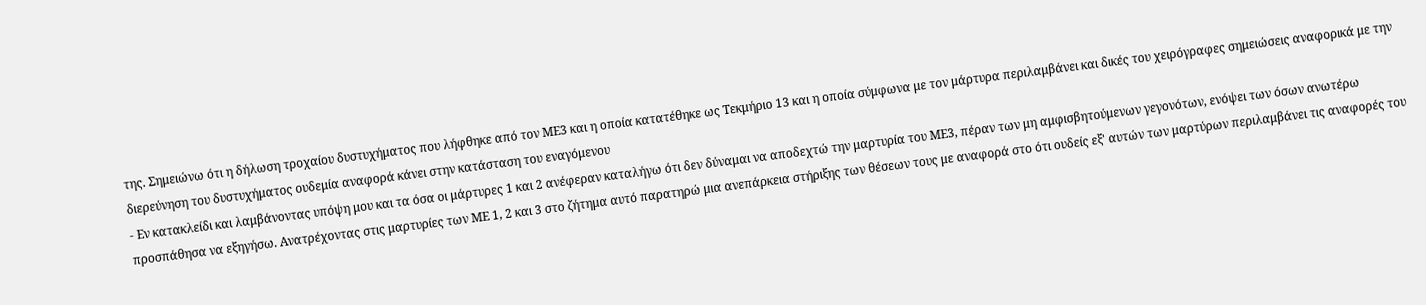της. Σημειώνω ότι η δήλωση τροχαίου δυστυχήματος που λήφθηκε από τον ΜΕ3 και η οποία κατατέθηκε ως Τεκμήριο 13 και η οποία σύμφωνα με τον μάρτυρα περιλαμβάνει και δικές του χειρόγραφες σημειώσεις αναφορικά με την διερεύνηση του δυστυχήματος ουδεμία αναφορά κάνει στην κατάσταση του εναγόμενου
- Εν κατακλείδι και λαμβάνοντας υπόψη μου και τα όσα οι μάρτυρες 1 και 2 ανέφεραν καταλήγω ότι δεν δύναμαι να αποδεχτώ την μαρτυρία του ΜΕ3, πέραν των μη αμφισβητούμενων γεγονότων, ενόψει των όσων ανωτέρω προσπάθησα να εξηγήσω. Ανατρέχοντας στις μαρτυρίες των ΜΕ 1, 2 και 3 στο ζήτημα αυτό παρατηρώ μια ανεπάρκεια στήριξης των θέσεων τους με αναφορά στο ότι ουδείς εξ' αυτών των μαρτύρων περιλαμβάνει τις αναφορές του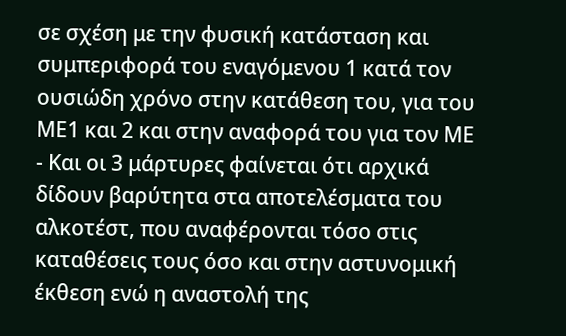σε σχέση με την φυσική κατάσταση και συμπεριφορά του εναγόμενου 1 κατά τον ουσιώδη χρόνο στην κατάθεση του, για του ΜΕ1 και 2 και στην αναφορά του για τον ΜΕ
- Και οι 3 μάρτυρες φαίνεται ότι αρχικά δίδουν βαρύτητα στα αποτελέσματα του αλκοτέστ, που αναφέρονται τόσο στις καταθέσεις τους όσο και στην αστυνομική έκθεση ενώ η αναστολή της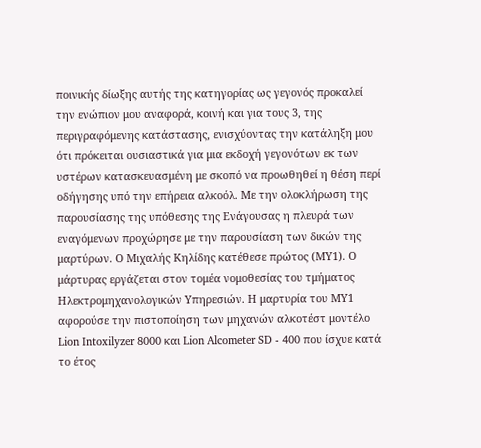ποινικής δίωξης αυτής της κατηγορίας ως γεγονός προκαλεί την ενώπιον μου αναφορά, κοινή και για τους 3, της περιγραφόμενης κατάστασης, ενισχύοντας την κατάληξη μου ότι πρόκειται ουσιαστικά για μια εκδοχή γεγονότων εκ των υστέρων κατασκευασμένη με σκοπό να προωθηθεί η θέση περί οδήγησης υπό την επήρεια αλκοόλ. Με την ολοκλήρωση της παρουσίασης της υπόθεσης της Ενάγουσας η πλευρά των εναγόμενων προχώρησε με την παρουσίαση των δικών της μαρτύρων. Ο Μιχαλής Κηλίδης κατέθεσε πρώτος (ΜΥ1). Ο μάρτυρας εργάζεται στον τομέα νομοθεσίας του τμήματος Ηλεκτρομηχανολογικών Υπηρεσιών. Η μαρτυρία του ΜΥ1 αφορούσε την πιστοποίηση των μηχανών αλκοτέστ μοντέλο Lion Intoxilyzer 8000 και Lion Alcometer SD - 400 που ίσχυε κατά το έτος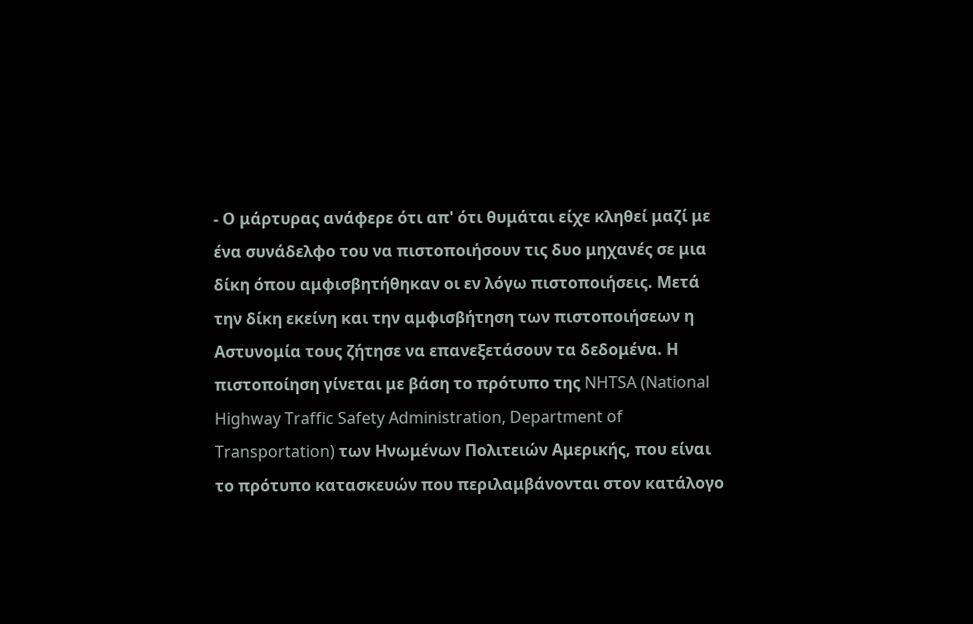- Ο μάρτυρας ανάφερε ότι απ' ότι θυμάται είχε κληθεί μαζί με ένα συνάδελφο του να πιστοποιήσουν τις δυο μηχανές σε μια δίκη όπου αμφισβητήθηκαν οι εν λόγω πιστοποιήσεις. Μετά την δίκη εκείνη και την αμφισβήτηση των πιστοποιήσεων η Αστυνομία τους ζήτησε να επανεξετάσουν τα δεδομένα. Η πιστοποίηση γίνεται με βάση το πρότυπο της NHTSA (National Highway Traffic Safety Administration, Department of Transportation) των Ηνωμένων Πολιτειών Αμερικής, που είναι το πρότυπο κατασκευών που περιλαμβάνονται στον κατάλογο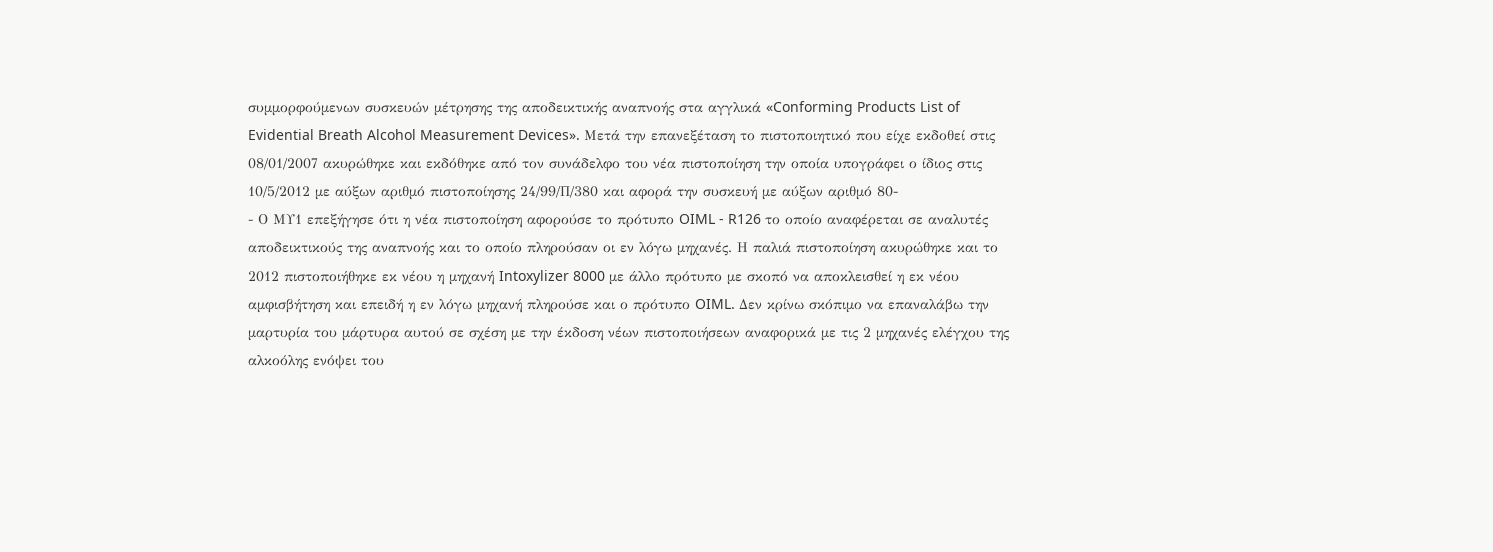συμμορφούμενων συσκευών μέτρησης της αποδεικτικής αναπνοής στα αγγλικά «Conforming Products List of Evidential Breath Alcohol Measurement Devices». Μετά την επανεξέταση το πιστοποιητικό που είχε εκδοθεί στις 08/01/2007 ακυρώθηκε και εκδόθηκε από τον συνάδελφο του νέα πιστοποίηση την οποία υπογράφει ο ίδιος στις 10/5/2012 με αύξων αριθμό πιστοποίησης 24/99/Π/380 και αφορά την συσκευή με αύξων αριθμό 80-
- Ο ΜΥ1 επεξήγησε ότι η νέα πιστοποίηση αφορούσε το πρότυπο OIML - R126 το οποίο αναφέρεται σε αναλυτές αποδεικτικούς της αναπνοής και το οποίο πληρούσαν οι εν λόγω μηχανές. Η παλιά πιστοποίηση ακυρώθηκε και το 2012 πιστοποιήθηκε εκ νέου η μηχανή Intoxylizer 8000 με άλλο πρότυπο με σκοπό να αποκλεισθεί η εκ νέου αμφισβήτηση και επειδή η εν λόγω μηχανή πληρούσε και ο πρότυπο OIML. Δεν κρίνω σκόπιμο να επαναλάβω την μαρτυρία του μάρτυρα αυτού σε σχέση με την έκδοση νέων πιστοποιήσεων αναφορικά με τις 2 μηχανές ελέγχου της αλκοόλης ενόψει του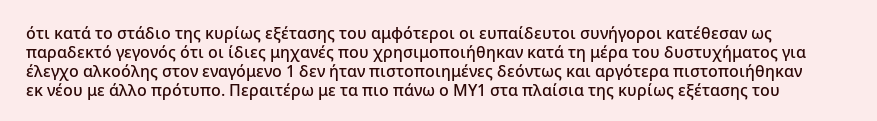ότι κατά το στάδιο της κυρίως εξέτασης του αμφότεροι οι ευπαίδευτοι συνήγοροι κατέθεσαν ως παραδεκτό γεγονός ότι οι ίδιες μηχανές που χρησιμοποιήθηκαν κατά τη μέρα του δυστυχήματος για έλεγχο αλκοόλης στον εναγόμενο 1 δεν ήταν πιστοποιημένες δεόντως και αργότερα πιστοποιήθηκαν εκ νέου με άλλο πρότυπο. Περαιτέρω με τα πιο πάνω ο ΜΥ1 στα πλαίσια της κυρίως εξέτασης του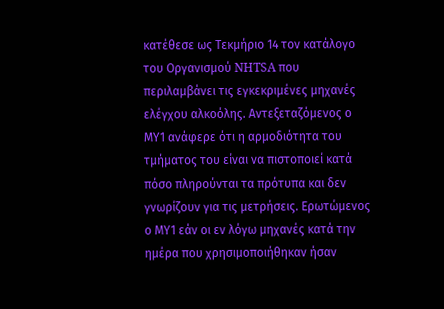κατέθεσε ως Τεκμήριο 14 τον κατάλογο του Οργανισμού NHTSA που περιλαμβάνει τις εγκεκριμένες μηχανές ελέγχου αλκοόλης. Αντεξεταζόμενος ο ΜΥ1 ανάφερε ότι η αρμοδιότητα του τμήματος του είναι να πιστοποιεί κατά πόσο πληρούνται τα πρότυπα και δεν γνωρίζουν για τις μετρήσεις. Ερωτώμενος ο ΜΥ1 εάν οι εν λόγω μηχανές κατά την ημέρα που χρησιμοποιήθηκαν ήσαν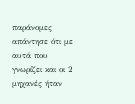παράνομες απάντησε ότι με αυτά που γνωρίζει και οι 2 μηχανές ήταν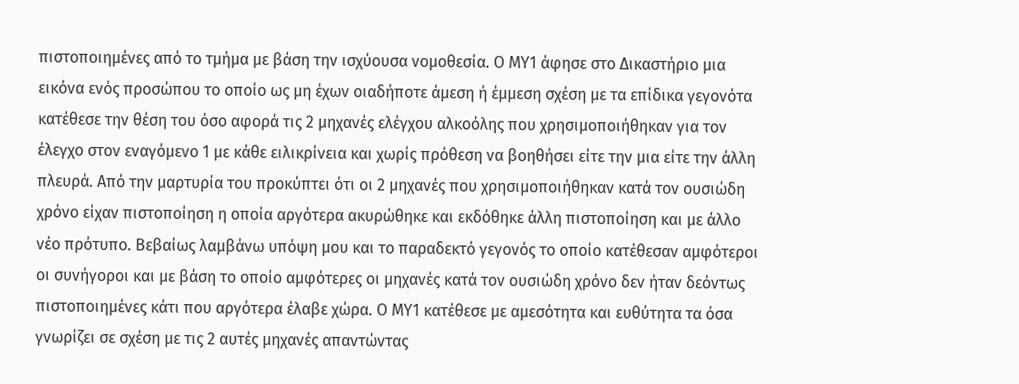πιστοποιημένες από το τμήμα με βάση την ισχύουσα νομοθεσία. Ο ΜΥ1 άφησε στο Δικαστήριο μια εικόνα ενός προσώπου το οποίο ως μη έχων οιαδήποτε άμεση ή έμμεση σχέση με τα επίδικα γεγονότα κατέθεσε την θέση του όσο αφορά τις 2 μηχανές ελέγχου αλκοόλης που χρησιμοποιήθηκαν για τον έλεγχο στον εναγόμενο 1 με κάθε ειλικρίνεια και χωρίς πρόθεση να βοηθήσει είτε την μια είτε την άλλη πλευρά. Από την μαρτυρία του προκύπτει ότι οι 2 μηχανές που χρησιμοποιήθηκαν κατά τον ουσιώδη χρόνο είχαν πιστοποίηση η οποία αργότερα ακυρώθηκε και εκδόθηκε άλλη πιστοποίηση και με άλλο νέο πρότυπο. Βεβαίως λαμβάνω υπόψη μου και το παραδεκτό γεγονός το οποίο κατέθεσαν αμφότεροι οι συνήγοροι και με βάση το οποίο αμφότερες οι μηχανές κατά τον ουσιώδη χρόνο δεν ήταν δεόντως πιστοποιημένες κάτι που αργότερα έλαβε χώρα. Ο ΜΥ1 κατέθεσε με αμεσότητα και ευθύτητα τα όσα γνωρίζει σε σχέση με τις 2 αυτές μηχανές απαντώντας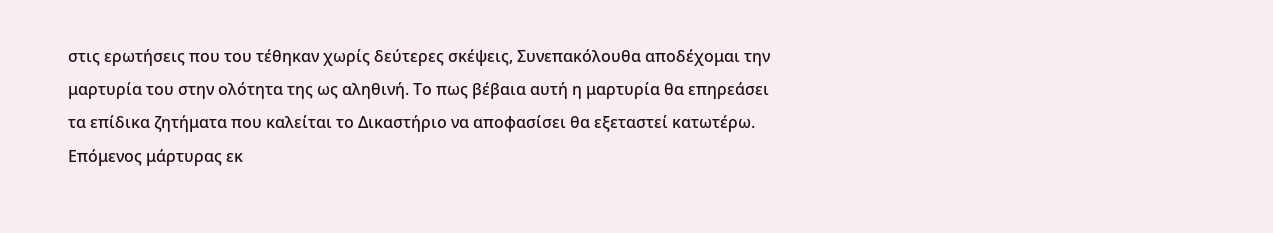στις ερωτήσεις που του τέθηκαν χωρίς δεύτερες σκέψεις, Συνεπακόλουθα αποδέχομαι την μαρτυρία του στην ολότητα της ως αληθινή. Το πως βέβαια αυτή η μαρτυρία θα επηρεάσει τα επίδικα ζητήματα που καλείται το Δικαστήριο να αποφασίσει θα εξεταστεί κατωτέρω. Επόμενος μάρτυρας εκ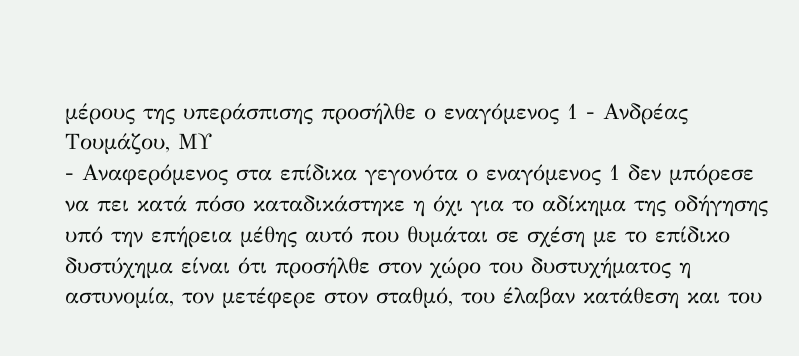μέρους της υπεράσπισης προσήλθε ο εναγόμενος 1 - Ανδρέας Τουμάζου, ΜΥ
- Αναφερόμενος στα επίδικα γεγονότα ο εναγόμενος 1 δεν μπόρεσε να πει κατά πόσο καταδικάστηκε η όχι για το αδίκημα της οδήγησης υπό την επήρεια μέθης αυτό που θυμάται σε σχέση με το επίδικο δυστύχημα είναι ότι προσήλθε στον χώρο του δυστυχήματος η αστυνομία, τον μετέφερε στον σταθμό, του έλαβαν κατάθεση και του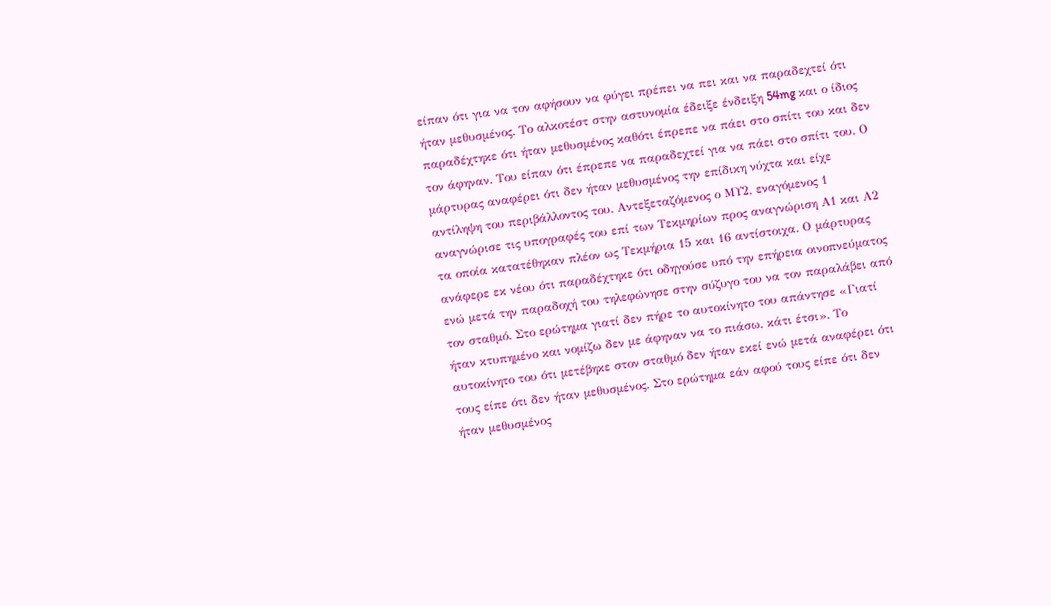είπαν ότι για να τον αφήσουν να φύγει πρέπει να πει και να παραδεχτεί ότι ήταν μεθυσμένος. Το αλκοτέστ στην αστυνομία έδειξε ένδειξη 54mg και ο ίδιος παραδέχτηκε ότι ήταν μεθυσμένος καθότι έπρεπε να πάει στο σπίτι του και δεν τον άφηναν. Του είπαν ότι έπρεπε να παραδεχτεί για να πάει στο σπίτι του. Ο μάρτυρας αναφέρει ότι δεν ήταν μεθυσμένος την επίδικη νύχτα και είχε αντίληψη του περιβάλλοντος του. Αντεξεταζόμενος ο ΜΥ2, εναγόμενος 1 αναγνώρισε τις υπογραφές του επί των Τεκμηρίων προς αναγνώριση Α1 και Α2 τα οποία κατατέθηκαν πλέον ως Τεκμήρια 15 και 16 αντίστοιχα. Ο μάρτυρας ανάφερε εκ νέου ότι παραδέχτηκε ότι οδηγούσε υπό την επήρεια οινοπνεύματος ενώ μετά την παραδοχή του τηλεφώνησε στην σύζυγο του να τον παραλάβει από τον σταθμό. Στο ερώτημα γιατί δεν πήρε το αυτοκίνητο του απάντησε «Γιατί ήταν κτυπημένο και νομίζω δεν με άφηναν να το πιάσω, κάτι έτσι». Το αυτοκίνητο του ότι μετέβηκε στον σταθμό δεν ήταν εκεί ενώ μετά αναφέρει ότι τους είπε ότι δεν ήταν μεθυσμένος. Στο ερώτημα εάν αφού τους είπε ότι δεν ήταν μεθυσμένος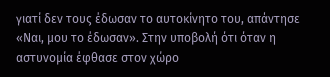γιατί δεν τους έδωσαν το αυτοκίνητο του, απάντησε «Ναι, μου το έδωσαν». Στην υποβολή ότι όταν η αστυνομία έφθασε στον χώρο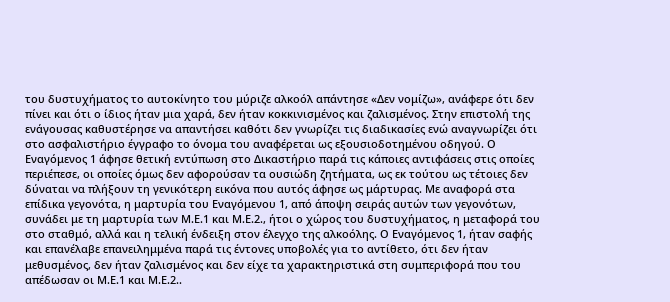του δυστυχήματος το αυτοκίνητο του μύριζε αλκοόλ απάντησε «Δεν νομίζω», ανάφερε ότι δεν πίνει και ότι ο ίδιος ήταν μια χαρά, δεν ήταν κοκκινισμένος και ζαλισμένος. Στην επιστολή της ενάγουσας καθυστέρησε να απαντήσει καθότι δεν γνωρίζει τις διαδικασίες ενώ αναγνωρίζει ότι στο ασφαλιστήριο έγγραφο το όνομα του αναφέρεται ως εξουσιοδοτημένου οδηγού. Ο Εναγόμενος 1 άφησε θετική εντύπωση στο Δικαστήριο παρά τις κάποιες αντιφάσεις στις οποίες περιέπεσε, οι οποίες όμως δεν αφορούσαν τα ουσιώδη ζητήματα, ως εκ τούτου ως τέτοιες δεν δύναται να πλήξουν τη γενικότερη εικόνα που αυτός άφησε ως μάρτυρας. Με αναφορά στα επίδικα γεγονότα, η μαρτυρία του Εναγόμενου 1, από άποψη σειράς αυτών των γεγονότων, συνάδει με τη μαρτυρία των Μ.Ε.1 και Μ.Ε.2., ήτοι ο χώρος του δυστυχήματος, η μεταφορά του στο σταθμό, αλλά και η τελική ένδειξη στον έλεγχο της αλκοόλης. Ο Εναγόμενος 1, ήταν σαφής και επανέλαβε επανειλημμένα παρά τις έντονες υποβολές για το αντίθετο, ότι δεν ήταν μεθυσμένος, δεν ήταν ζαλισμένος και δεν είχε τα χαρακτηριστικά στη συμπεριφορά που του απέδωσαν οι Μ.Ε.1 και Μ.Ε.2..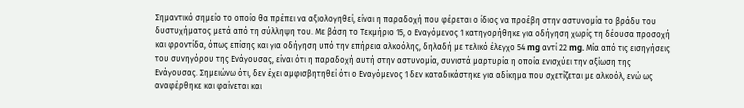Σημαντικό σημείο το οποίο θα πρέπει να αξιολογηθεί, είναι η παραδοχή που φέρεται ο ίδιος να προέβη στην αστυνομία το βράδυ του δυστυχήματος μετά από τη σύλληψη του. Με βάση το Τεκμήριο 15, ο Εναγόμενος 1 κατηγορήθηκε για οδήγηση χωρίς τη δέουσα προσοχή και φροντίδα, όπως επίσης και για οδήγηση υπό την επήρεια αλκοόλης, δηλαδή με τελικό έλεγχο 54 mg αντί 22 mg. Μία από τις εισηγήσεις του συνηγόρου της Ενάγουσας, είναι ότι η παραδοχή αυτή στην αστυνομία, συνιστά μαρτυρία η οποία ενισχύει την αξίωση της Ενάγουσας. Σημειώνω ότι, δεν έχει αμφισβητηθεί ότι ο Εναγόμενος 1 δεν καταδικάστηκε για αδίκημα που σχετίζεται με αλκοόλ, ενώ ως αναφέρθηκε και φαίνεται και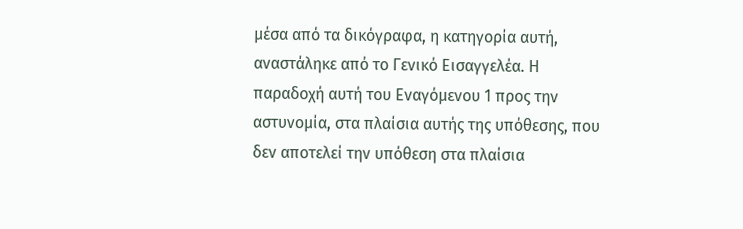μέσα από τα δικόγραφα, η κατηγορία αυτή, αναστάληκε από το Γενικό Εισαγγελέα. Η παραδοχή αυτή του Εναγόμενου 1 προς την αστυνομία, στα πλαίσια αυτής της υπόθεσης, που δεν αποτελεί την υπόθεση στα πλαίσια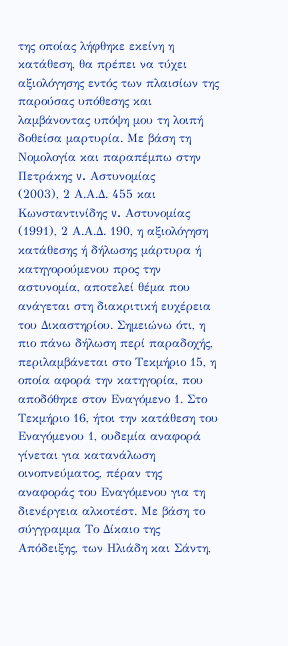της οποίας λήφθηκε εκείνη η κατάθεση, θα πρέπει να τύχει αξιολόγησης εντός των πλαισίων της παρούσας υπόθεσης και λαμβάνοντας υπόψη μου τη λοιπή δοθείσα μαρτυρία. Με βάση τη Νομολογία και παραπέμπω στην Πετράκης v. Αστυνομίας
(2003), 2 Α.Α.Δ. 455 και Κωνσταντινίδης v. Αστυνομίας
(1991), 2 Α.Α.Δ. 190, η αξιολόγηση κατάθεσης ή δήλωσης μάρτυρα ή κατηγορούμενου προς την αστυνομία, αποτελεί θέμα που ανάγεται στη διακριτική ευχέρεια του Δικαστηρίου. Σημειώνω ότι, η πιο πάνω δήλωση περί παραδοχής, περιλαμβάνεται στο Τεκμήριο 15, η οποία αφορά την κατηγορία, που αποδόθηκε στον Εναγόμενο 1. Στο Τεκμήριο 16, ήτοι την κατάθεση του Εναγόμενου 1, ουδεμία αναφορά γίνεται για κατανάλωση οινοπνεύματος, πέραν της αναφοράς του Εναγόμενου για τη διενέργεια αλκοτέστ. Με βάση το σύγγραμμα Το Δίκαιο της Απόδειξης, των Ηλιάδη και Σάντη,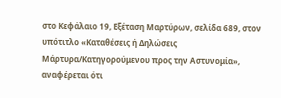στο Κεφάλαιο 19, Εξέταση Μαρτύρων, σελίδα 689, στον υπότιτλο «Καταθέσεις ή Δηλώσεις Μάρτυρα/Κατηγορούμενου προς την Αστυνομία», αναφέρεται ότι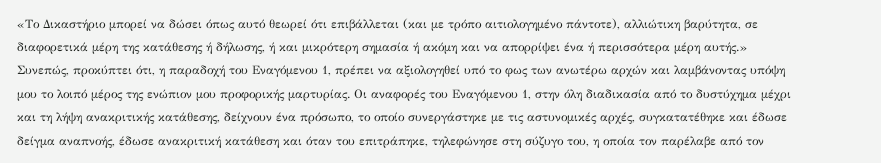«Το Δικαστήριο μπορεί να δώσει όπως αυτό θεωρεί ότι επιβάλλεται (και με τρόπο αιτιολογημένο πάντοτε), αλλιώτικη βαρύτητα, σε διαφορετικά μέρη της κατάθεσης ή δήλωσης, ή και μικρότερη σημασία ή ακόμη και να απορρίψει ένα ή περισσότερα μέρη αυτής.» Συνεπώς, προκύπτει ότι, η παραδοχή του Εναγόμενου 1, πρέπει να αξιολογηθεί υπό το φως των ανωτέρω αρχών και λαμβάνοντας υπόψη μου το λοιπό μέρος της ενώπιον μου προφορικής μαρτυρίας. Οι αναφορές του Εναγόμενου 1, στην όλη διαδικασία από το δυστύχημα μέχρι και τη λήψη ανακριτικής κατάθεσης, δείχνουν ένα πρόσωπο, το οποίο συνεργάστηκε με τις αστυνομικές αρχές, συγκατατέθηκε και έδωσε δείγμα αναπνοής, έδωσε ανακριτική κατάθεση και όταν του επιτράπηκε, τηλεφώνησε στη σύζυγο του, η οποία τον παρέλαβε από τον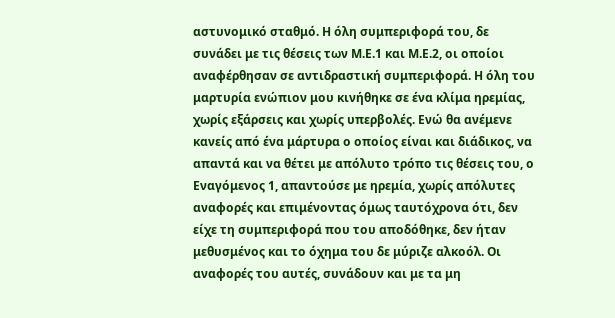αστυνομικό σταθμό. Η όλη συμπεριφορά του, δε συνάδει με τις θέσεις των Μ.Ε.1 και Μ.Ε.2, οι οποίοι αναφέρθησαν σε αντιδραστική συμπεριφορά. Η όλη του μαρτυρία ενώπιον μου κινήθηκε σε ένα κλίμα ηρεμίας, χωρίς εξάρσεις και χωρίς υπερβολές. Ενώ θα ανέμενε κανείς από ένα μάρτυρα ο οποίος είναι και διάδικος, να απαντά και να θέτει με απόλυτο τρόπο τις θέσεις του, ο Εναγόμενος 1, απαντούσε με ηρεμία, χωρίς απόλυτες αναφορές και επιμένοντας όμως ταυτόχρονα ότι, δεν είχε τη συμπεριφορά που του αποδόθηκε, δεν ήταν μεθυσμένος και το όχημα του δε μύριζε αλκοόλ. Οι αναφορές του αυτές, συνάδουν και με τα μη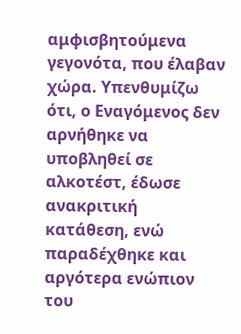αμφισβητούμενα γεγονότα, που έλαβαν χώρα. Υπενθυμίζω ότι, ο Εναγόμενος δεν αρνήθηκε να υποβληθεί σε αλκοτέστ, έδωσε ανακριτική κατάθεση, ενώ παραδέχθηκε και αργότερα ενώπιον του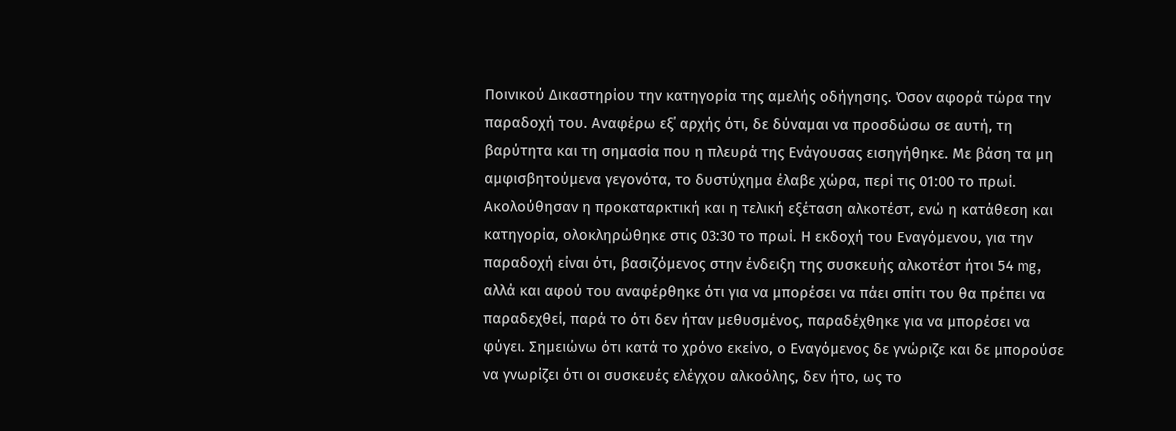Ποινικού Δικαστηρίου την κατηγορία της αμελής οδήγησης. Όσον αφορά τώρα την παραδοχή του. Αναφέρω εξ΄ αρχής ότι, δε δύναμαι να προσδώσω σε αυτή, τη βαρύτητα και τη σημασία που η πλευρά της Ενάγουσας εισηγήθηκε. Με βάση τα μη αμφισβητούμενα γεγονότα, το δυστύχημα έλαβε χώρα, περί τις 01:00 το πρωί. Ακολούθησαν η προκαταρκτική και η τελική εξέταση αλκοτέστ, ενώ η κατάθεση και κατηγορία, ολοκληρώθηκε στις 03:30 το πρωί. Η εκδοχή του Εναγόμενου, για την παραδοχή είναι ότι, βασιζόμενος στην ένδειξη της συσκευής αλκοτέστ ήτοι 54 mg, αλλά και αφού του αναφέρθηκε ότι για να μπορέσει να πάει σπίτι του θα πρέπει να παραδεχθεί, παρά το ότι δεν ήταν μεθυσμένος, παραδέχθηκε για να μπορέσει να φύγει. Σημειώνω ότι κατά το χρόνο εκείνο, ο Εναγόμενος δε γνώριζε και δε μπορούσε να γνωρίζει ότι οι συσκευές ελέγχου αλκοόλης, δεν ήτο, ως το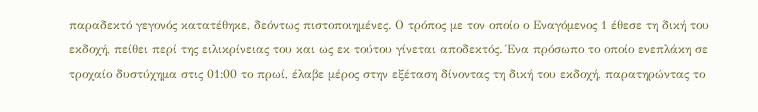παραδεκτό γεγονός κατατέθηκε, δεόντως πιστοποιημένες. Ο τρόπος με τον οποίο ο Εναγόμενος 1 έθεσε τη δική του εκδοχή, πείθει περί της ειλικρίνειας του και ως εκ τούτου γίνεται αποδεκτός. Ένα πρόσωπο το οποίο ενεπλάκη σε τροχαίο δυστύχημα στις 01:00 το πρωί, έλαβε μέρος στην εξέταση δίνοντας τη δική του εκδοχή, παρατηρώντας το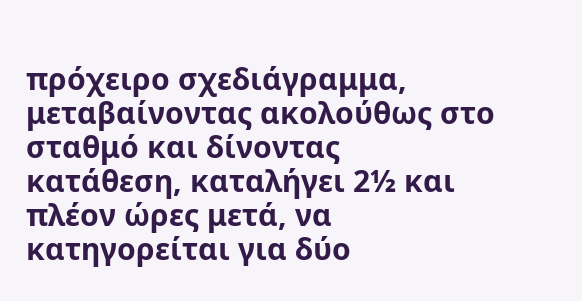πρόχειρο σχεδιάγραμμα, μεταβαίνοντας ακολούθως στο σταθμό και δίνοντας κατάθεση, καταλήγει 2½ και πλέον ώρες μετά, να κατηγορείται για δύο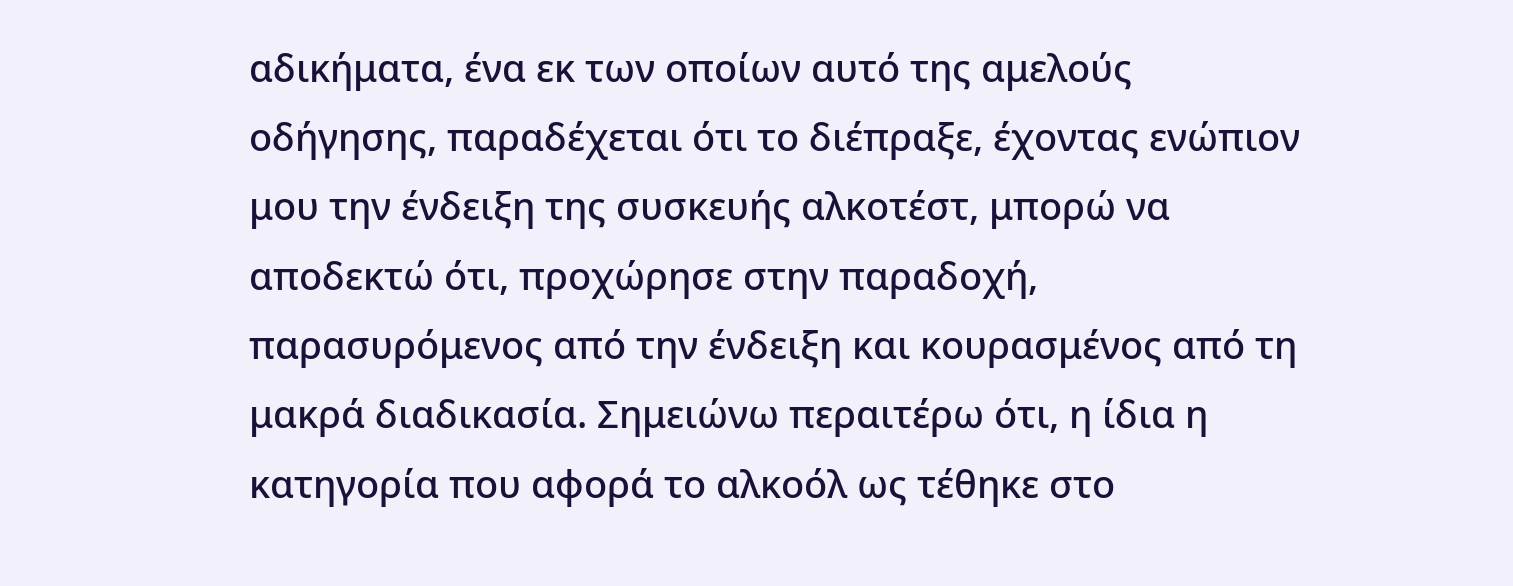αδικήματα, ένα εκ των οποίων αυτό της αμελούς οδήγησης, παραδέχεται ότι το διέπραξε, έχοντας ενώπιον μου την ένδειξη της συσκευής αλκοτέστ, μπορώ να αποδεκτώ ότι, προχώρησε στην παραδοχή, παρασυρόμενος από την ένδειξη και κουρασμένος από τη μακρά διαδικασία. Σημειώνω περαιτέρω ότι, η ίδια η κατηγορία που αφορά το αλκοόλ ως τέθηκε στο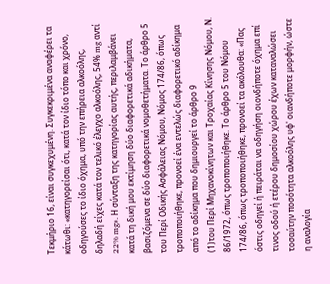Τεκμήριο 16, είναι συγκεχυμένη. Συγκεκριμένα αναφέρει τα κάτωθι: «κατηγορείσαι ότι, κατά τον ίδιο τόπο και χρόνο, οδηγούσες το ίδιο όχημα, υπό την επήρεια αλκοόλης, δηλαδή είχες κατά τον τελικό έλεγχο αλκοόλης, 54% mg αντί 22% mg». Η σύνταξη της κατηγορίας αυτής, περιλαμβάνει κατά τη δική μου εκτίμηση δύο διαφορετικά αδικήματα, βασιζόμενα σε δύο διαφορετικά νομοθετήματα. Το άρθρο 5 του Περί Οδικής Ασφάλειας Νόμου, Νόμος 174/86, όπως τροποποιήθηκε, προνοεί ένα εντελώς διαφορετικό αδίκημα από το αδίκημα που δημιουργεί το άρθρο 9
(1)του Περί Μηχανοκίνητων και Τροχαίας Κίνησης Νόμου, Ν. 86/1972, όπως τροποποιήθηκε. Το άρθρο 5 του Νόμου 174/86, όπως τροποποιήθηκε, προνοεί τα ακόλουθα: «Πας όστις οδηγεί ή πειράται να οδηγήση οιονδήποτε όχημα επί τινος οδού ή ετέρου δημοσίου χώρου έχων καταναλώσει τοσαύτην ποσότητα αλκοόλης υφ' οιανδήποτε μορφήν, ώστε η αναλογία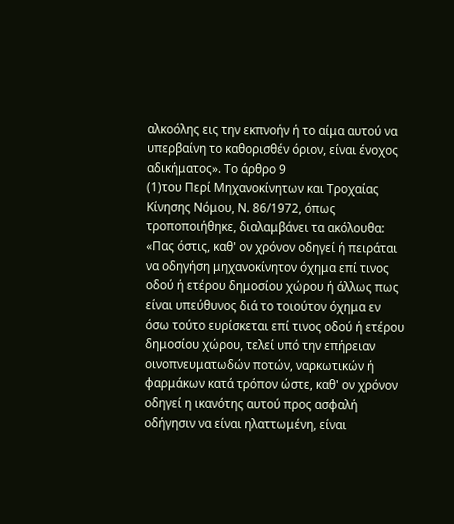αλκοόλης εις την εκπνοήν ή το αίμα αυτού να υπερβαίνη το καθορισθέν όριον, είναι ένοχος αδικήματος». Το άρθρο 9
(1)του Περί Μηχανοκίνητων και Τροχαίας Κίνησης Νόμου, Ν. 86/1972, όπως τροποποιήθηκε, διαλαμβάνει τα ακόλουθα: «Πας όστις, καθ' ον χρόνον οδηγεί ή πειράται να οδηγήση μηχανοκίνητον όχημα επί τινος οδού ή ετέρου δημοσίου χώρου ή άλλως πως είναι υπεύθυνος διά το τοιούτον όχημα εν όσω τούτο ευρίσκεται επί τινος οδού ή ετέρου δημοσίου χώρου, τελεί υπό την επήρειαν οινοπνευματωδών ποτών, ναρκωτικών ή φαρμάκων κατά τρόπον ώστε, καθ' ον χρόνον οδηγεί η ικανότης αυτού προς ασφαλή οδήγησιν να είναι ηλαττωμένη, είναι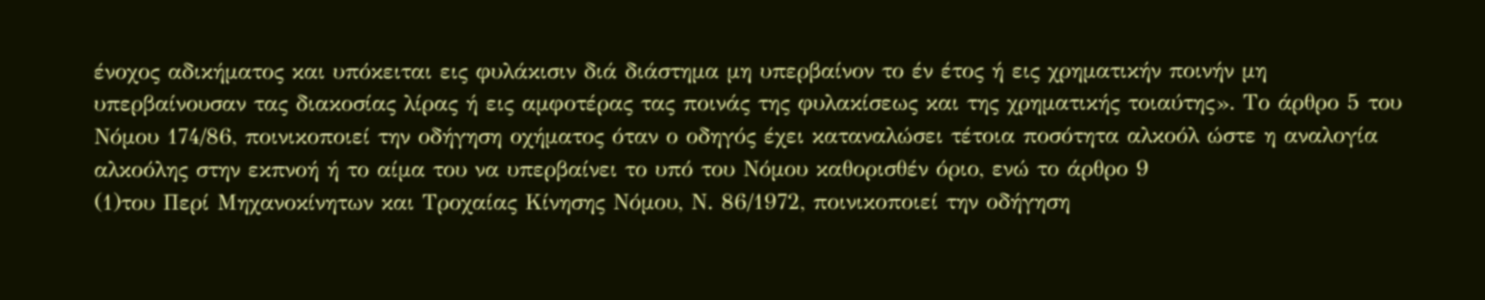ένοχος αδικήματος και υπόκειται εις φυλάκισιν διά διάστημα μη υπερβαίνον το έν έτος ή εις χρηματικήν ποινήν μη υπερβαίνουσαν τας διακοσίας λίρας ή εις αμφοτέρας τας ποινάς της φυλακίσεως και της χρηματικής τοιαύτης». Το άρθρο 5 του Νόμου 174/86, ποινικοποιεί την οδήγηση οχήματος όταν ο οδηγός έχει καταναλώσει τέτοια ποσότητα αλκοόλ ώστε η αναλογία αλκοόλης στην εκπνοή ή το αίμα του να υπερβαίνει το υπό του Νόμου καθορισθέν όριο, ενώ το άρθρο 9
(1)του Περί Μηχανοκίνητων και Τροχαίας Κίνησης Νόμου, Ν. 86/1972, ποινικοποιεί την οδήγηση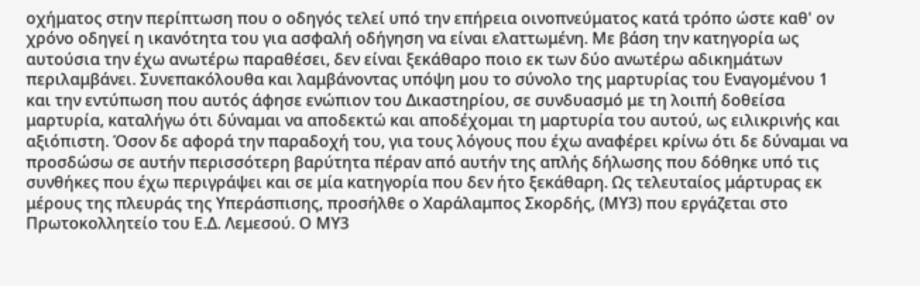οχήματος στην περίπτωση που ο οδηγός τελεί υπό την επήρεια οινοπνεύματος κατά τρόπο ώστε καθ' ον χρόνο οδηγεί η ικανότητα του για ασφαλή οδήγηση να είναι ελαττωμένη. Με βάση την κατηγορία ως αυτούσια την έχω ανωτέρω παραθέσει, δεν είναι ξεκάθαρο ποιο εκ των δύο ανωτέρω αδικημάτων περιλαμβάνει. Συνεπακόλουθα και λαμβάνοντας υπόψη μου το σύνολο της μαρτυρίας του Εναγομένου 1 και την εντύπωση που αυτός άφησε ενώπιον του Δικαστηρίου, σε συνδυασμό με τη λοιπή δοθείσα μαρτυρία, καταλήγω ότι δύναμαι να αποδεκτώ και αποδέχομαι τη μαρτυρία του αυτού, ως ειλικρινής και αξιόπιστη. Όσον δε αφορά την παραδοχή του, για τους λόγους που έχω αναφέρει κρίνω ότι δε δύναμαι να προσδώσω σε αυτήν περισσότερη βαρύτητα πέραν από αυτήν της απλής δήλωσης που δόθηκε υπό τις συνθήκες που έχω περιγράψει και σε μία κατηγορία που δεν ήτο ξεκάθαρη. Ως τελευταίος μάρτυρας εκ μέρους της πλευράς της Υπεράσπισης, προσήλθε ο Χαράλαμπος Σκορδής, (ΜΥ3) που εργάζεται στο Πρωτοκολλητείο του Ε.Δ. Λεμεσού. Ο ΜΥ3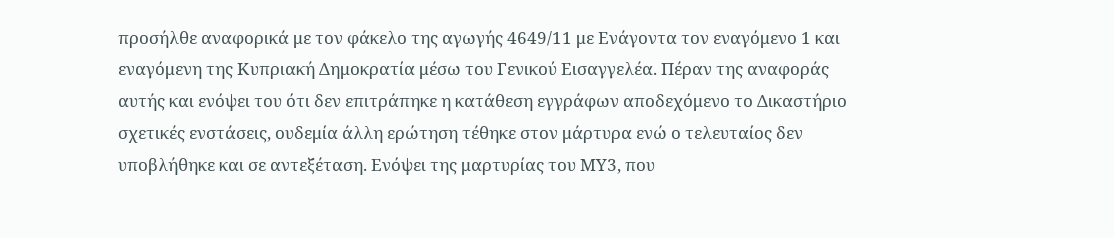προσήλθε αναφορικά με τον φάκελο της αγωγής 4649/11 με Ενάγοντα τον εναγόμενο 1 και εναγόμενη της Κυπριακή Δημοκρατία μέσω του Γενικού Εισαγγελέα. Πέραν της αναφοράς αυτής και ενόψει του ότι δεν επιτράπηκε η κατάθεση εγγράφων αποδεχόμενο το Δικαστήριο σχετικές ενστάσεις, ουδεμία άλλη ερώτηση τέθηκε στον μάρτυρα ενώ ο τελευταίος δεν υποβλήθηκε και σε αντεξέταση. Ενόψει της μαρτυρίας του ΜΥ3, που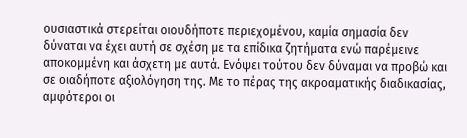ουσιαστικά στερείται οιουδήποτε περιεχομένου, καμία σημασία δεν δύναται να έχει αυτή σε σχέση με τα επίδικα ζητήματα ενώ παρέμεινε αποκομμένη και άσχετη με αυτά. Ενόψει τούτου δεν δύναμαι να προβώ και σε οιαδήποτε αξιολόγηση της. Με το πέρας της ακροαματικής διαδικασίας, αμφότεροι οι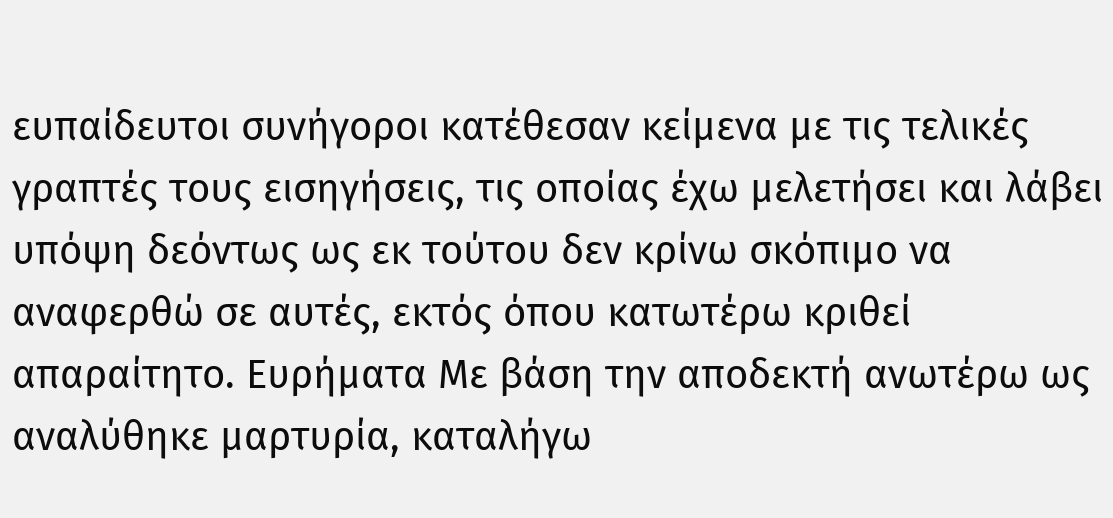ευπαίδευτοι συνήγοροι κατέθεσαν κείμενα με τις τελικές γραπτές τους εισηγήσεις, τις οποίας έχω μελετήσει και λάβει υπόψη δεόντως ως εκ τούτου δεν κρίνω σκόπιμο να αναφερθώ σε αυτές, εκτός όπου κατωτέρω κριθεί απαραίτητο. Ευρήματα Με βάση την αποδεκτή ανωτέρω ως αναλύθηκε μαρτυρία, καταλήγω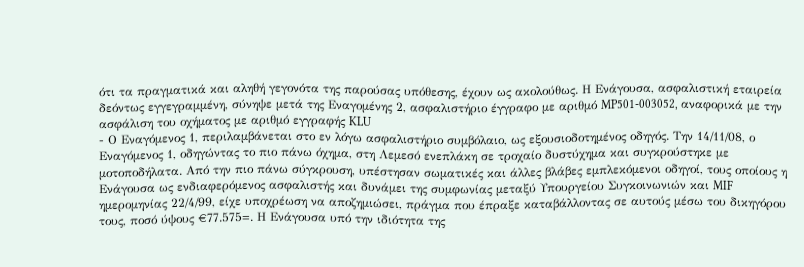ότι τα πραγματικά και αληθή γεγονότα της παρούσας υπόθεσης, έχουν ως ακολούθως. Η Ενάγουσα, ασφαλιστική εταιρεία δεόντως εγγεγραμμένη, σύνηψε μετά της Εναγομένης 2, ασφαλιστήριο έγγραφο με αριθμό MP501-003052, αναφορικά με την ασφάλιση του οχήματος με αριθμό εγγραφής KLU
- Ο Εναγόμενος 1, περιλαμβάνεται στο εν λόγω ασφαλιστήριο συμβόλαιο, ως εξουσιοδοτημένος οδηγός. Την 14/11/08, ο Εναγόμενος 1, οδηγώντας το πιο πάνω όχημα, στη Λεμεσό ενεπλάκη σε τροχαίο δυστύχημα και συγκρούστηκε με μοτοποδήλατα. Από την πιο πάνω σύγκρουση, υπέστησαν σωματικές και άλλες βλάβες εμπλεκόμενοι οδηγοί, τους οποίους η Ενάγουσα ως ενδιαφερόμενος ασφαλιστής και δυνάμει της συμφωνίας μεταξύ Υπουργείου Συγκοινωνιών και MIF ημερομηνίας 22/4/99, είχε υποχρέωση να αποζημιώσει, πράγμα που έπραξε καταβάλλοντας σε αυτούς μέσω του δικηγόρου τους, ποσό ύψους €77.575=. Η Ενάγουσα υπό την ιδιότητα της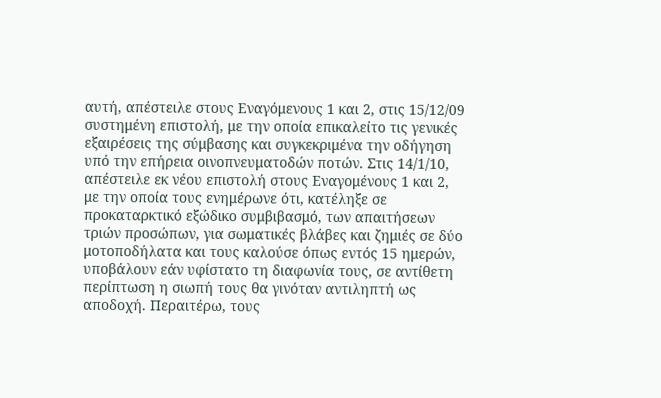αυτή, απέστειλε στους Εναγόμενους 1 και 2, στις 15/12/09 συστημένη επιστολή, με την οποία επικαλείτο τις γενικές εξαιρέσεις της σύμβασης και συγκεκριμένα την οδήγηση υπό την επήρεια οινοπνευματοδών ποτών. Στις 14/1/10, απέστειλε εκ νέου επιστολή στους Εναγομένους 1 και 2, με την οποία τους ενημέρωνε ότι, κατέληξε σε προκαταρκτικό εξώδικο συμβιβασμό, των απαιτήσεων τριών προσώπων, για σωματικές βλάβες και ζημιές σε δύο μοτοποδήλατα και τους καλούσε όπως εντός 15 ημερών, υποβάλουν εάν υφίστατο τη διαφωνία τους, σε αντίθετη περίπτωση η σιωπή τους θα γινόταν αντιληπτή ως αποδοχή. Περαιτέρω, τους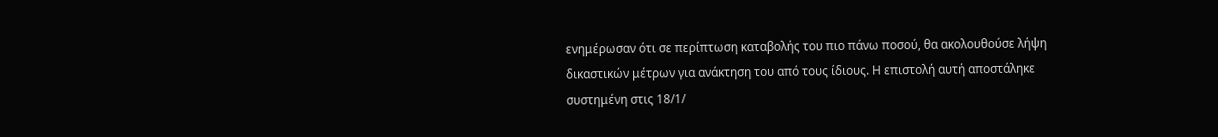ενημέρωσαν ότι σε περίπτωση καταβολής του πιο πάνω ποσού, θα ακολουθούσε λήψη δικαστικών μέτρων για ανάκτηση του από τους ίδιους. Η επιστολή αυτή αποστάληκε συστημένη στις 18/1/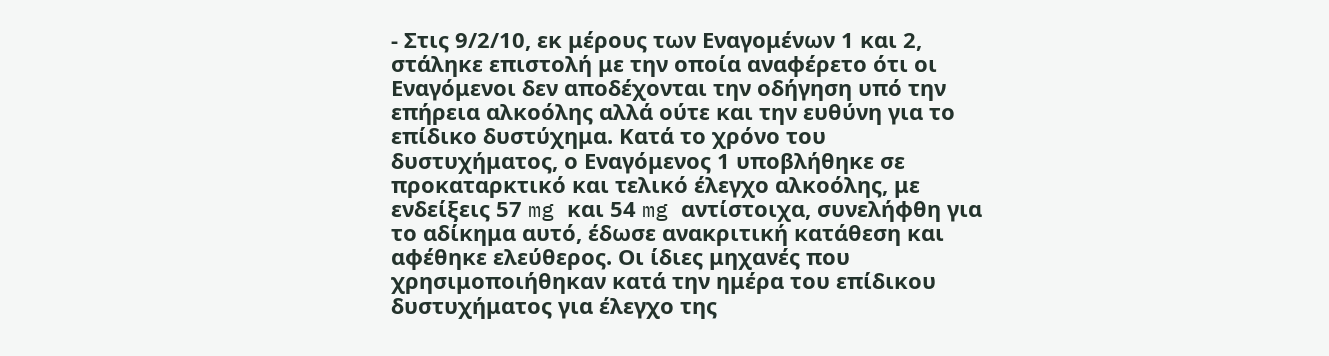- Στις 9/2/10, εκ μέρους των Εναγομένων 1 και 2, στάληκε επιστολή με την οποία αναφέρετο ότι οι Εναγόμενοι δεν αποδέχονται την οδήγηση υπό την επήρεια αλκοόλης αλλά ούτε και την ευθύνη για το επίδικο δυστύχημα. Κατά το χρόνο του δυστυχήματος, ο Εναγόμενος 1 υποβλήθηκε σε προκαταρκτικό και τελικό έλεγχο αλκοόλης, με ενδείξεις 57 mg και 54 mg αντίστοιχα, συνελήφθη για το αδίκημα αυτό, έδωσε ανακριτική κατάθεση και αφέθηκε ελεύθερος. Οι ίδιες μηχανές που χρησιμοποιήθηκαν κατά την ημέρα του επίδικου δυστυχήματος για έλεγχο της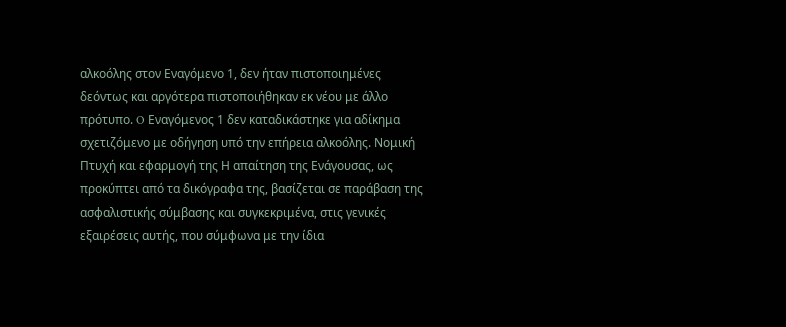αλκοόλης στον Εναγόμενο 1, δεν ήταν πιστοποιημένες δεόντως και αργότερα πιστοποιήθηκαν εκ νέου με άλλο πρότυπο. O Εναγόμενος 1 δεν καταδικάστηκε για αδίκημα σχετιζόμενο με οδήγηση υπό την επήρεια αλκοόλης. Νομική Πτυχή και εφαρμογή της Η απαίτηση της Ενάγουσας, ως προκύπτει από τα δικόγραφα της, βασίζεται σε παράβαση της ασφαλιστικής σύμβασης και συγκεκριμένα, στις γενικές εξαιρέσεις αυτής, που σύμφωνα με την ίδια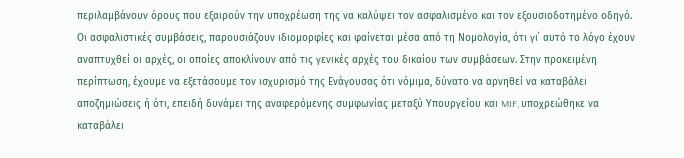περιλαμβάνουν όρους που εξαιρούν την υποχρέωση της να καλύψει τον ασφαλισμένο και τον εξουσιοδοτημένο οδηγό. Οι ασφαλιστικές συμβάσεις, παρουσιάζουν ιδιομορφίες και φαίνεται μέσα από τη Νομολογία, ότι γι΄ αυτό το λόγο έχουν αναπτυχθεί οι αρχές, οι οποίες αποκλίνουν από τις γενικές αρχές του δικαίου των συμβάσεων. Στην προκειμένη περίπτωση, έχουμε να εξετάσουμε τον ισχυρισμό της Ενάγουσας ότι νόμιμα, δύνατο να αρνηθεί να καταβάλει αποζημιώσεις ή ότι, επειδή δυνάμει της αναφερόμενης συμφωνίας μεταξύ Υπουργείου και MIF, υποχρεώθηκε να καταβάλει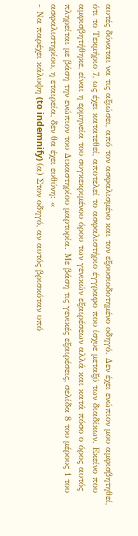αυτές δύναται να τις αξιώσει, από τον ασφαλισμένο και τον εξουσιοδοτημένο οδηγό. Δεν έχει ενώπιον μου αμφισβητηθεί, ότι το Τεκμήριο 7, ως έχει κατατεθεί, αποτελεί το ασφαλιστήριο έγγραφο που ίσχυε μεταξύ των διαδίκων. Εκείνο που αμφισβητήθηκε, είναι η ερμηνεία του συγκεκριμένου όρου των γενικών εξαιρέσεων αλλά και κατά πόσο ο όρος αυτός πληρείται με βάση την ενώπιον του Δικαστηρίου μαρτυρία. Με βάση τις γενικές εξαιρέσεις, σελίδα 8 του μέρους 1 του ασφαλιστηρίου, η εταιρεία, δεν θα έχει ευθύνη: «
- Να παρέχει κάλυψη (to indemnify) (α) Στον οδηγό, αν αυτός βρισκόταν υπό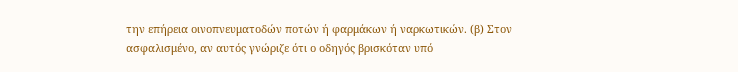την επήρεια οινοπνευματοδών ποτών ή φαρμάκων ή ναρκωτικών. (β) Στον ασφαλισμένο, αν αυτός γνώριζε ότι ο οδηγός βρισκόταν υπό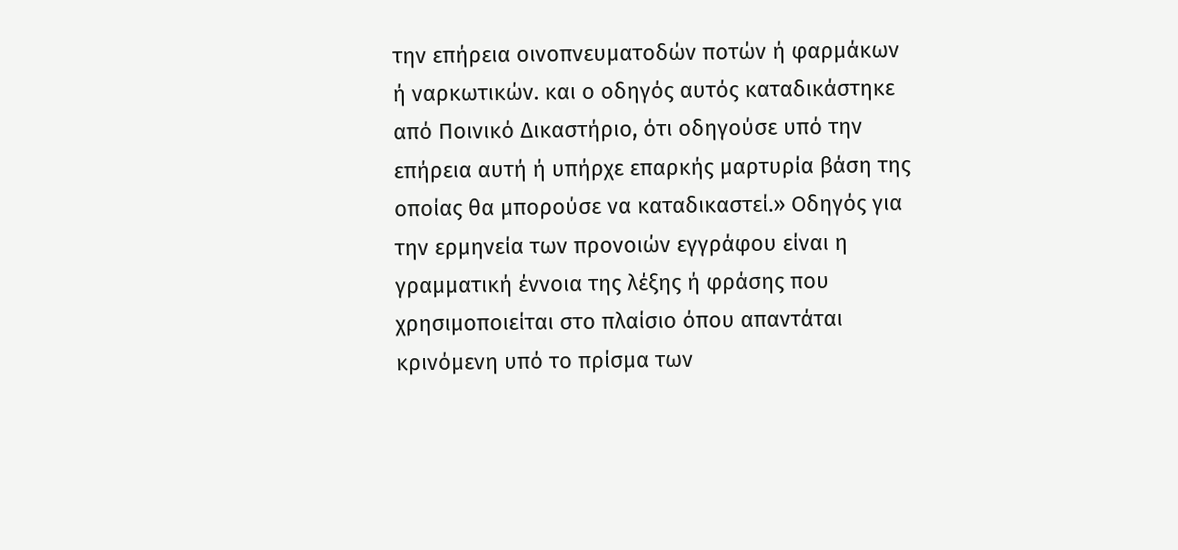την επήρεια οινοπνευματοδών ποτών ή φαρμάκων ή ναρκωτικών. και ο οδηγός αυτός καταδικάστηκε από Ποινικό Δικαστήριο, ότι οδηγούσε υπό την επήρεια αυτή ή υπήρχε επαρκής μαρτυρία βάση της οποίας θα μπορούσε να καταδικαστεί.» Οδηγός για την ερμηνεία των προνοιών εγγράφου είναι η γραμματική έννοια της λέξης ή φράσης που χρησιμοποιείται στο πλαίσιο όπου απαντάται κρινόμενη υπό το πρίσμα των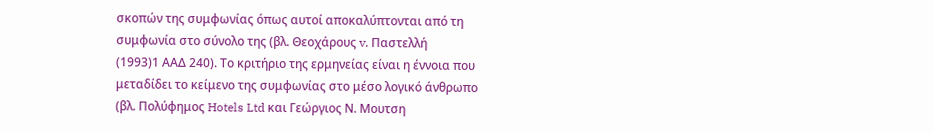σκοπών της συμφωνίας όπως αυτοί αποκαλύπτονται από τη συμφωνία στο σύνολο της (βλ. Θεοχάρους v. Παστελλή
(1993)1 ΑΑΔ 240). Το κριτήριο της ερμηνείας είναι η έννοια που μεταδίδει το κείμενο της συμφωνίας στο μέσο λογικό άνθρωπο (βλ. Πολύφημος Hotels Ltd και Γεώργιος Ν. Μουτση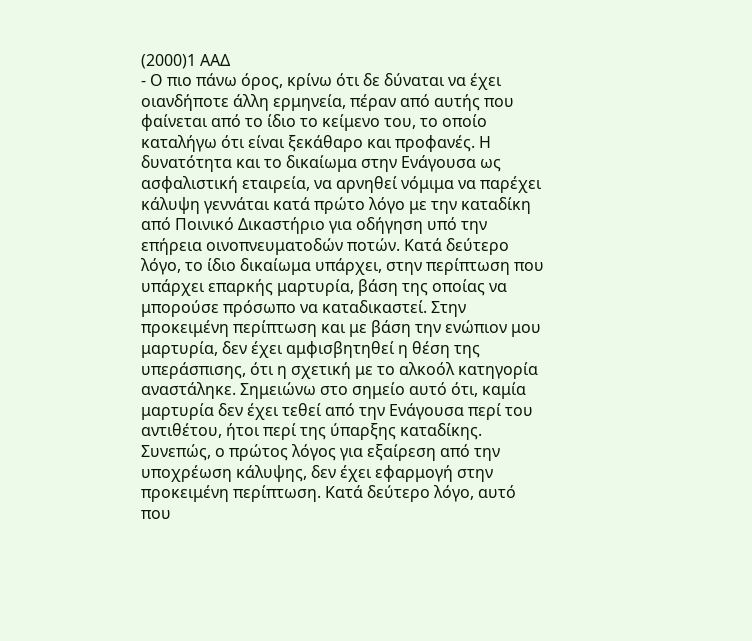(2000)1 ΑΑΔ
- Ο πιο πάνω όρος, κρίνω ότι δε δύναται να έχει οιανδήποτε άλλη ερμηνεία, πέραν από αυτής που φαίνεται από το ίδιο το κείμενο του, το οποίο καταλήγω ότι είναι ξεκάθαρο και προφανές. Η δυνατότητα και το δικαίωμα στην Ενάγουσα ως ασφαλιστική εταιρεία, να αρνηθεί νόμιμα να παρέχει κάλυψη γεννάται κατά πρώτο λόγο με την καταδίκη από Ποινικό Δικαστήριο για οδήγηση υπό την επήρεια οινοπνευματοδών ποτών. Κατά δεύτερο λόγο, το ίδιο δικαίωμα υπάρχει, στην περίπτωση που υπάρχει επαρκής μαρτυρία, βάση της οποίας να μπορούσε πρόσωπο να καταδικαστεί. Στην προκειμένη περίπτωση και με βάση την ενώπιον μου μαρτυρία, δεν έχει αμφισβητηθεί η θέση της υπεράσπισης, ότι η σχετική με το αλκοόλ κατηγορία αναστάληκε. Σημειώνω στο σημείο αυτό ότι, καμία μαρτυρία δεν έχει τεθεί από την Ενάγουσα περί του αντιθέτου, ήτοι περί της ύπαρξης καταδίκης. Συνεπώς, ο πρώτος λόγος για εξαίρεση από την υποχρέωση κάλυψης, δεν έχει εφαρμογή στην προκειμένη περίπτωση. Κατά δεύτερο λόγο, αυτό που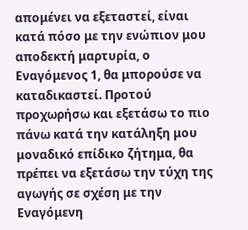απομένει να εξεταστεί, είναι κατά πόσο με την ενώπιον μου αποδεκτή μαρτυρία, ο Εναγόμενος 1, θα μπορούσε να καταδικαστεί. Προτού προχωρήσω και εξετάσω το πιο πάνω κατά την κατάληξη μου μοναδικό επίδικο ζήτημα, θα πρέπει να εξετάσω την τύχη της αγωγής σε σχέση με την Εναγόμενη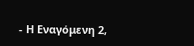- Η Εναγόμενη 2,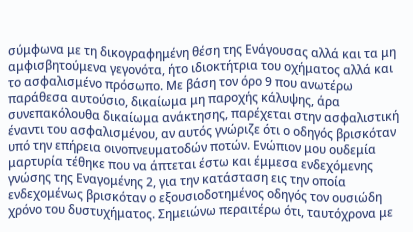σύμφωνα με τη δικογραφημένη θέση της Ενάγουσας αλλά και τα μη αμφισβητούμενα γεγονότα, ήτο ιδιοκτήτρια του οχήματος αλλά και το ασφαλισμένο πρόσωπο. Με βάση τον όρο 9 που ανωτέρω παράθεσα αυτούσιο, δικαίωμα μη παροχής κάλυψης, άρα συνεπακόλουθα δικαίωμα ανάκτησης, παρέχεται στην ασφαλιστική έναντι του ασφαλισμένου, αν αυτός γνώριζε ότι ο οδηγός βρισκόταν υπό την επήρεια οινοπνευματοδών ποτών. Ενώπιον μου ουδεμία μαρτυρία τέθηκε που να άπτεται έστω και έμμεσα ενδεχόμενης γνώσης της Εναγομένης 2, για την κατάσταση εις την οποία ενδεχομένως βρισκόταν ο εξουσιοδοτημένος οδηγός τον ουσιώδη χρόνο του δυστυχήματος. Σημειώνω περαιτέρω ότι, ταυτόχρονα με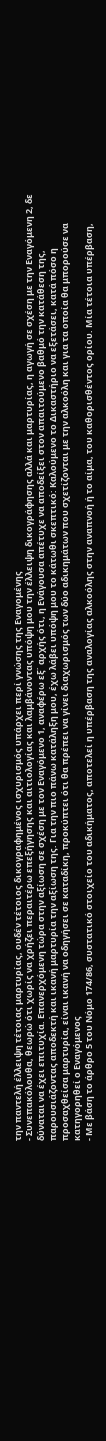την παντελή έλλειψη τέτοιας μαρτυρίας, ουδέν τέτοιος δικογραφημένος ισχυρισμός υπάρχει περί γνώσης της Εναγομένης
- Συνεπακόλουθα, θεωρώ ότι χωρίς να χρήζει περαιτέρω επεξήγησης και αιτιολογίας και λαμβάνοντας υπόψη μου την έλλειψη δικογράφησης αλλά και μαρτυρίας, η αγωγή σε σχέση με την Εναγόμενη 2, δε δύναται να έχει επιτυχία. Επανερχόμενη τώρα στην αξίωση σε σχέση με τον Εναγόμενο 1, αναφέρω εξ΄ αρχής ότι, η Ενάγουσα απέτυχε να αποδείξει στον απαιτούμενο βαθμό την κατάθεση της, παρουσιάζοντας αποδεκτή και ικανή μαρτυρία την αξίωση της. Για την πιο πάνω κατάληξη μου, έχω λάβει υπόψη μου το κάτωθι σκεπτικό: Καλούμενο το Δικαστήριο να εξετάσει, κατά πόσο η προσαχθείσα μαρτυρία, είναι ικανή να οδηγήσει σε καταδίκη, προκύπτει ότι θα πρέπει να γίνει διαχωρισμός των δύο αδικημάτων που σχετίζονται με την αλκοόλη και για τα οποία θα μπορούσε να κατηγορηθεί ο Εναγόμενος
- Με βάση το άρθρο 5 του Νόμο 174/86, συστατικό στοιχείο του αδικήματος, αποτελεί η υπέρβαση της αναλογίας αλκοόλης στην αναπνοή ή το αίμα, του καθορισθέντος ορίου. Μία τέτοια υπέρβαση,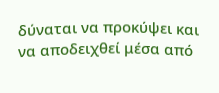δύναται να προκύψει και να αποδειχθεί μέσα από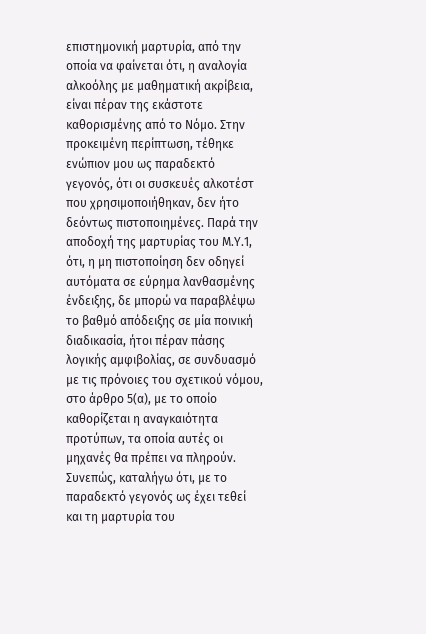επιστημονική μαρτυρία, από την οποία να φαίνεται ότι, η αναλογία αλκοόλης με μαθηματική ακρίβεια, είναι πέραν της εκάστοτε καθορισμένης από το Νόμο. Στην προκειμένη περίπτωση, τέθηκε ενώπιον μου ως παραδεκτό γεγονός, ότι οι συσκευές αλκοτέστ που χρησιμοποιήθηκαν, δεν ήτο δεόντως πιστοποιημένες. Παρά την αποδοχή της μαρτυρίας του Μ.Υ.1, ότι, η μη πιστοποίηση δεν οδηγεί αυτόματα σε εύρημα λανθασμένης ένδειξης, δε μπορώ να παραβλέψω το βαθμό απόδειξης σε μία ποινική διαδικασία, ήτοι πέραν πάσης λογικής αμφιβολίας, σε συνδυασμό με τις πρόνοιες του σχετικού νόμου, στο άρθρο 5(α), με το οποίο καθορίζεται η αναγκαιότητα προτύπων, τα οποία αυτές οι μηχανές θα πρέπει να πληρούν. Συνεπώς, καταλήγω ότι, με το παραδεκτό γεγονός ως έχει τεθεί και τη μαρτυρία του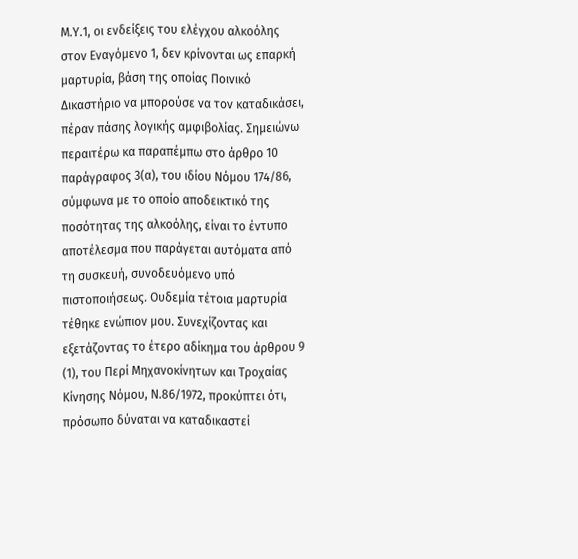Μ.Υ.1, οι ενδείξεις του ελέγχου αλκοόλης στον Εναγόμενο 1, δεν κρίνονται ως επαρκή μαρτυρία, βάση της οποίας Ποινικό Δικαστήριο να μπορούσε να τον καταδικάσει, πέραν πάσης λογικής αμφιβολίας. Σημειώνω περαιτέρω κα παραπέμπω στο άρθρο 10 παράγραφος 3(α), του ιδίου Νόμου 174/86, σύμφωνα με το οποίο αποδεικτικό της ποσότητας της αλκοόλης, είναι το έντυπο αποτέλεσμα που παράγεται αυτόματα από τη συσκευή, συνοδευόμενο υπό πιστοποιήσεως. Ουδεμία τέτοια μαρτυρία τέθηκε ενώπιον μου. Συνεχίζοντας και εξετάζοντας το έτερο αδίκημα του άρθρου 9
(1), του Περί Μηχανοκίνητων και Τροχαίας Κίνησης Νόμου, Ν.86/1972, προκύπτει ότι, πρόσωπο δύναται να καταδικαστεί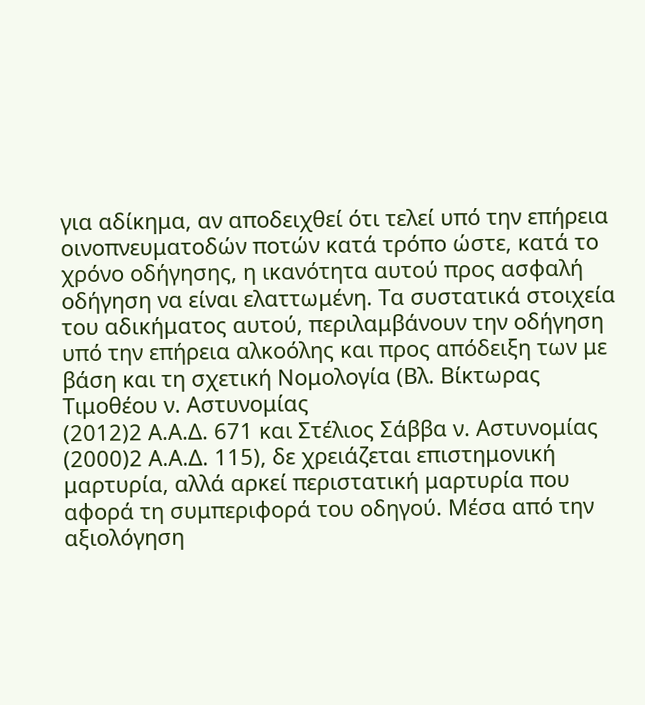για αδίκημα, αν αποδειχθεί ότι τελεί υπό την επήρεια οινοπνευματοδών ποτών κατά τρόπο ώστε, κατά το χρόνο οδήγησης, η ικανότητα αυτού προς ασφαλή οδήγηση να είναι ελαττωμένη. Τα συστατικά στοιχεία του αδικήματος αυτού, περιλαμβάνουν την οδήγηση υπό την επήρεια αλκοόλης και προς απόδειξη των με βάση και τη σχετική Νομολογία (Βλ. Βίκτωρας Τιμοθέου ν. Αστυνομίας
(2012)2 Α.Α.Δ. 671 και Στέλιος Σάββα ν. Αστυνομίας
(2000)2 Α.Α.Δ. 115), δε χρειάζεται επιστημονική μαρτυρία, αλλά αρκεί περιστατική μαρτυρία που αφορά τη συμπεριφορά του οδηγού. Μέσα από την αξιολόγηση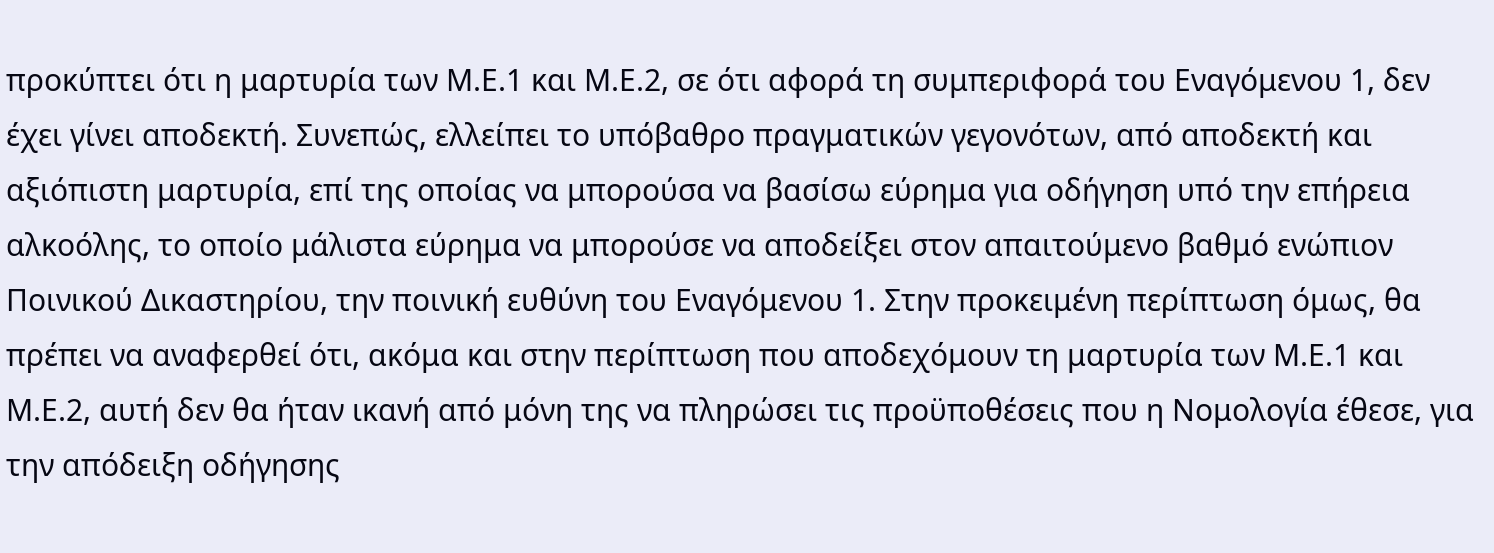προκύπτει ότι η μαρτυρία των Μ.Ε.1 και Μ.Ε.2, σε ότι αφορά τη συμπεριφορά του Εναγόμενου 1, δεν έχει γίνει αποδεκτή. Συνεπώς, ελλείπει το υπόβαθρο πραγματικών γεγονότων, από αποδεκτή και αξιόπιστη μαρτυρία, επί της οποίας να μπορούσα να βασίσω εύρημα για οδήγηση υπό την επήρεια αλκοόλης, το οποίο μάλιστα εύρημα να μπορούσε να αποδείξει στον απαιτούμενο βαθμό ενώπιον Ποινικού Δικαστηρίου, την ποινική ευθύνη του Εναγόμενου 1. Στην προκειμένη περίπτωση όμως, θα πρέπει να αναφερθεί ότι, ακόμα και στην περίπτωση που αποδεχόμουν τη μαρτυρία των Μ.Ε.1 και Μ.Ε.2, αυτή δεν θα ήταν ικανή από μόνη της να πληρώσει τις προϋποθέσεις που η Νομολογία έθεσε, για την απόδειξη οδήγησης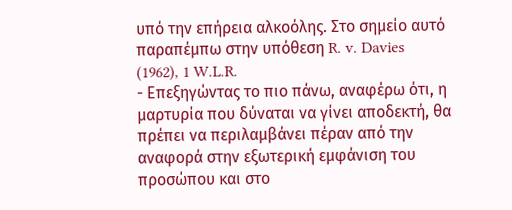υπό την επήρεια αλκοόλης. Στο σημείο αυτό παραπέμπω στην υπόθεση R. v. Davies
(1962), 1 W.L.R.
- Επεξηγώντας το πιο πάνω, αναφέρω ότι, η μαρτυρία που δύναται να γίνει αποδεκτή, θα πρέπει να περιλαμβάνει πέραν από την αναφορά στην εξωτερική εμφάνιση του προσώπου και στο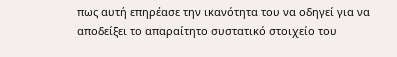πως αυτή επηρέασε την ικανότητα του να οδηγεί για να αποδείξει το απαραίτητο συστατικό στοιχείο του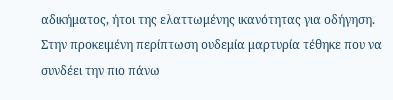αδικήματος, ήτοι της ελαττωμένης ικανότητας για οδήγηση. Στην προκειμένη περίπτωση ουδεμία μαρτυρία τέθηκε που να συνδέει την πιο πάνω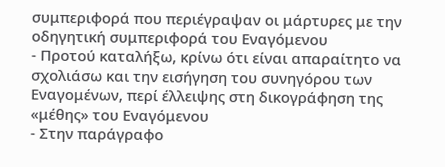συμπεριφορά που περιέγραψαν οι μάρτυρες με την οδηγητική συμπεριφορά του Εναγόμενου
- Προτού καταλήξω, κρίνω ότι είναι απαραίτητο να σχολιάσω και την εισήγηση του συνηγόρου των Εναγομένων, περί έλλειψης στη δικογράφηση της «μέθης» του Εναγόμενου
- Στην παράγραφο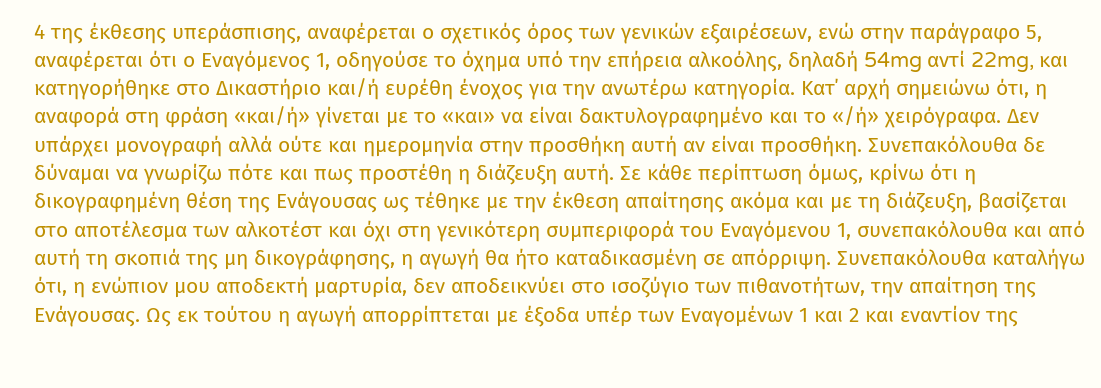4 της έκθεσης υπεράσπισης, αναφέρεται ο σχετικός όρος των γενικών εξαιρέσεων, ενώ στην παράγραφο 5, αναφέρεται ότι ο Εναγόμενος 1, οδηγούσε το όχημα υπό την επήρεια αλκοόλης, δηλαδή 54mg αντί 22mg, και κατηγορήθηκε στο Δικαστήριο και/ή ευρέθη ένοχος για την ανωτέρω κατηγορία. Κατ΄ αρχή σημειώνω ότι, η αναφορά στη φράση «και/ή» γίνεται με το «και» να είναι δακτυλογραφημένο και το «/ή» χειρόγραφα. Δεν υπάρχει μονογραφή αλλά ούτε και ημερομηνία στην προσθήκη αυτή αν είναι προσθήκη. Συνεπακόλουθα δε δύναμαι να γνωρίζω πότε και πως προστέθη η διάζευξη αυτή. Σε κάθε περίπτωση όμως, κρίνω ότι η δικογραφημένη θέση της Ενάγουσας ως τέθηκε με την έκθεση απαίτησης ακόμα και με τη διάζευξη, βασίζεται στο αποτέλεσμα των αλκοτέστ και όχι στη γενικότερη συμπεριφορά του Εναγόμενου 1, συνεπακόλουθα και από αυτή τη σκοπιά της μη δικογράφησης, η αγωγή θα ήτο καταδικασμένη σε απόρριψη. Συνεπακόλουθα καταλήγω ότι, η ενώπιον μου αποδεκτή μαρτυρία, δεν αποδεικνύει στο ισοζύγιο των πιθανοτήτων, την απαίτηση της Ενάγουσας. Ως εκ τούτου η αγωγή απορρίπτεται με έξοδα υπέρ των Εναγομένων 1 και 2 και εναντίον της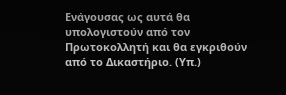Ενάγουσας ως αυτά θα υπολογιστούν από τον Πρωτοκολλητή και θα εγκριθούν από το Δικαστήριο. (Υπ.)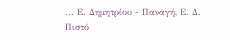... Ε. Δημητρίου - Παναγή, Ε. Δ. Πιστό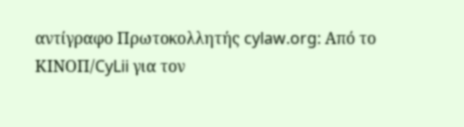αντίγραφο Πρωτοκολλητής cylaw.org: Από το ΚΙΝOΠ/CyLii για τον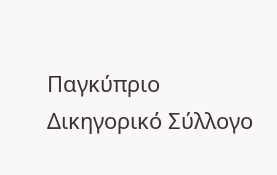Παγκύπριο Δικηγορικό Σύλλογο